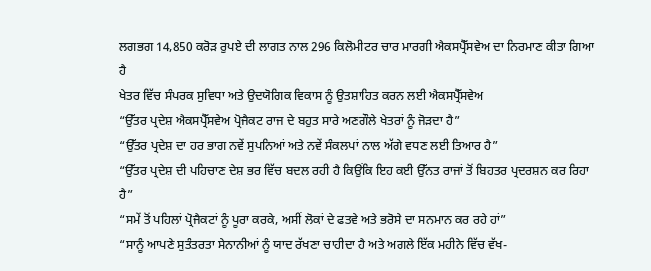ਲਗਭਗ 14,850 ਕਰੋੜ ਰੁਪਏ ਦੀ ਲਾਗਤ ਨਾਲ 296 ਕਿਲੋਮੀਟਰ ਚਾਰ ਮਾਰਗੀ ਐਕਸਪ੍ਰੈੱਸਵੇਅ ਦਾ ਨਿਰਮਾਣ ਕੀਤਾ ਗਿਆ ਹੈ
ਖੇਤਰ ਵਿੱਚ ਸੰਪਰਕ ਸੁਵਿਧਾ ਅਤੇ ਉਦਯੋਗਿਕ ਵਿਕਾਸ ਨੂੰ ਉਤਸ਼ਾਹਿਤ ਕਰਨ ਲਈ ਐਕਸਪ੍ਰੈੱਸਵੇਅ
“ਉੱਤਰ ਪ੍ਰਦੇਸ਼ ਐਕਸਪ੍ਰੈੱਸਵੇਅ ਪ੍ਰੋਜੈਕਟ ਰਾਜ ਦੇ ਬਹੁਤ ਸਾਰੇ ਅਣਗੌਲੇ ਖੇਤਰਾਂ ਨੂੰ ਜੋੜਦਾ ਹੈ”
“ਉੱਤਰ ਪ੍ਰਦੇਸ਼ ਦਾ ਹਰ ਭਾਗ ਨਵੇਂ ਸੁਪਨਿਆਂ ਅਤੇ ਨਵੇਂ ਸੰਕਲਪਾਂ ਨਾਲ ਅੱਗੇ ਵਧਣ ਲਈ ਤਿਆਰ ਹੈ”
“ਉੱਤਰ ਪ੍ਰਦੇਸ਼ ਦੀ ਪਹਿਚਾਣ ਦੇਸ਼ ਭਰ ਵਿੱਚ ਬਦਲ ਰਹੀ ਹੈ ਕਿਉਂਕਿ ਇਹ ਕਈ ਉੱਨਤ ਰਾਜਾਂ ਤੋਂ ਬਿਹਤਰ ਪ੍ਰਦਰਸ਼ਨ ਕਰ ਰਿਹਾ ਹੈ”
“ਸਮੇਂ ਤੋਂ ਪਹਿਲਾਂ ਪ੍ਰੋਜੈਕਟਾਂ ਨੂੰ ਪੂਰਾ ਕਰਕੇ, ਅਸੀਂ ਲੋਕਾਂ ਦੇ ਫਤਵੇ ਅਤੇ ਭਰੋਸੇ ਦਾ ਸਨਮਾਨ ਕਰ ਰਹੇ ਹਾਂ”
“ਸਾਨੂੰ ਆਪਣੇ ਸੁਤੰਤਰਤਾ ਸੇਨਾਨੀਆਂ ਨੂੰ ਯਾਦ ਰੱਖਣਾ ਚਾਹੀਦਾ ਹੈ ਅਤੇ ਅਗਲੇ ਇੱਕ ਮਹੀਨੇ ਵਿੱਚ ਵੱਖ-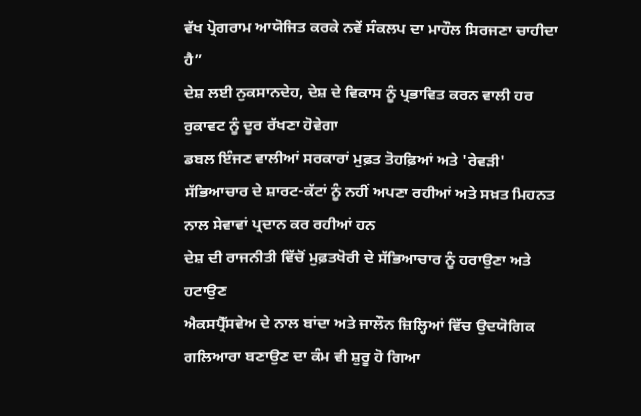ਵੱਖ ਪ੍ਰੋਗਰਾਮ ਆਯੋਜਿਤ ਕਰਕੇ ਨਵੇਂ ਸੰਕਲਪ ਦਾ ਮਾਹੌਲ ਸਿਰਜਣਾ ਚਾਹੀਦਾ ਹੈ”
ਦੇਸ਼ ਲਈ ਨੁਕਸਾਨਦੇਹ, ਦੇਸ਼ ਦੇ ਵਿਕਾਸ ਨੂੰ ਪ੍ਰਭਾਵਿਤ ਕਰਨ ਵਾਲੀ ਹਰ ਰੁਕਾਵਟ ਨੂੰ ਦੂਰ ਰੱਖਣਾ ਹੋਵੇਗਾ
ਡਬਲ ਇੰਜਣ ਵਾਲੀਆਂ ਸਰਕਾਰਾਂ ਮੁਫ਼ਤ ਤੋਹਫ਼ਿਆਂ ਅਤੇ 'ਰੇਵੜੀ' ਸੱਭਿਆਚਾਰ ਦੇ ਸ਼ਾਰਟ-ਕੱਟਾਂ ਨੂੰ ਨਹੀਂ ਅਪਣਾ ਰਹੀਆਂ ਅਤੇ ਸਖ਼ਤ ਮਿਹਨਤ ਨਾਲ ਸੇਵਾਵਾਂ ਪ੍ਰਦਾਨ ਕਰ ਰਹੀਆਂ ਹਨ
ਦੇਸ਼ ਦੀ ਰਾਜਨੀਤੀ ਵਿੱਚੋਂ ਮੁਫ਼ਤਖੋਰੀ ਦੇ ਸੱਭਿਆਚਾਰ ਨੂੰ ਹਰਾਉਣਾ ਅਤੇ ਹਟਾਉਣ
ਐਕਸਪ੍ਰੈੱਸਵੇਅ ਦੇ ਨਾਲ ਬਾਂਦਾ ਅਤੇ ਜਾਲੌਨ ਜ਼ਿਲ੍ਹਿਆਂ ਵਿੱਚ ਉਦਯੋਗਿਕ ਗਲਿਆਰਾ ਬਣਾਉਣ ਦਾ ਕੰਮ ਵੀ ਸ਼ੁਰੂ ਹੋ ਗਿਆ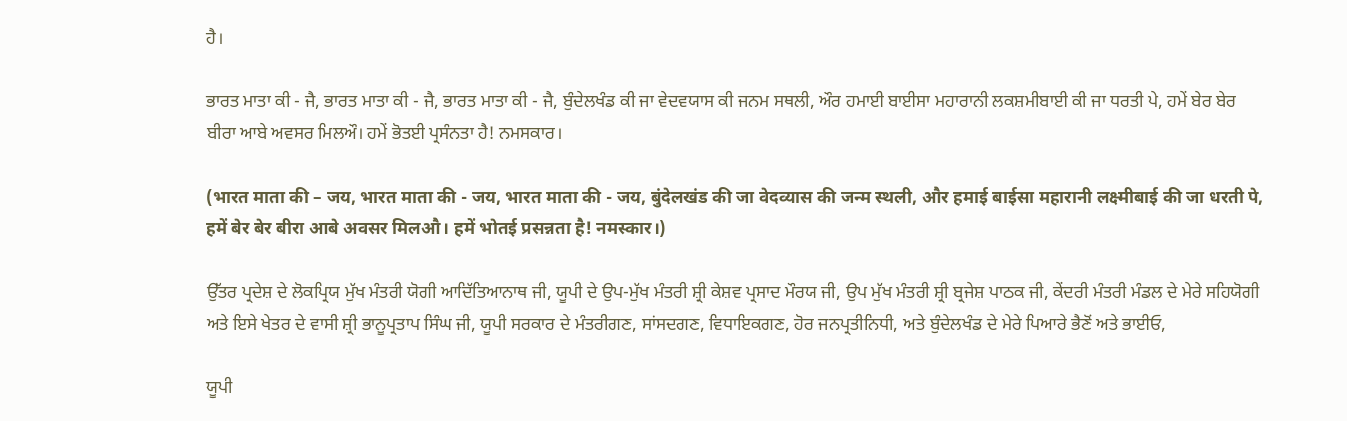ਹੈ।

ਭਾਰਤ ਮਾਤਾ ਕੀ - ਜੈ, ਭਾਰਤ ਮਾਤਾ ਕੀ - ਜੈ, ਭਾਰਤ ਮਾਤਾ ਕੀ - ਜੈ, ਬੁੰਦੇਲਖੰਡ ਕੀ ਜਾ ਵੇਦਵਯਾਸ ਕੀ ਜਨਮ ਸਥਲੀ, ਔਰ ਹਮਾਈ ਬਾਈਸਾ ਮਹਾਰਾਨੀ ਲਕਸ਼ਮੀਬਾਈ ਕੀ ਜਾ ਧਰਤੀ ਪੇ, ਹਮੇਂ ਬੇਰ ਬੇਰ ਬੀਰਾ ਆਬੇ ਅਵਸਰ ਮਿਲਔ। ਹਮੇਂ ਭੋਤਈ ਪ੍ਰਸੰਨਤਾ ਹੈ! ਨਮਸਕਾਰ।

(भारत माता की – जय, भारत माता की - जय, भारत माता की - जय, बुंदेलखंड की जा वेदव्यास की जन्म स्थली, और हमाई बाईसा महारानी लक्ष्मीबाई की जा धरती पे, हमें बेर बेर बीरा आबे अवसर मिलऔ। हमें भोतई प्रसन्नता है! नमस्कार।)

ਉੱਤਰ ਪ੍ਰਦੇਸ਼ ਦੇ ਲੋਕਪ੍ਰਿਯ ਮੁੱਖ ਮੰਤਰੀ ਯੋਗੀ ਆਦਿੱਤਿਆਨਾਥ ਜੀ, ਯੂਪੀ ਦੇ ਉਪ-ਮੁੱਖ ਮੰਤਰੀ ਸ਼੍ਰੀ ਕੇਸ਼ਵ ਪ੍ਰਸਾਦ ਮੌਰਯ ਜੀ, ਉਪ ਮੁੱਖ ਮੰਤਰੀ ਸ਼੍ਰੀ ਬ੍ਰਜੇਸ਼ ਪਾਠਕ ਜੀ, ਕੇਂਦਰੀ ਮੰਤਰੀ ਮੰਡਲ ਦੇ ਮੇਰੇ ਸਹਿਯੋਗੀ ਅਤੇ ਇਸੇ ਖੇਤਰ ਦੇ ਵਾਸੀ ਸ਼੍ਰੀ ਭਾਨੂਪ੍ਰਤਾਪ ਸਿੰਘ ਜੀ, ਯੂਪੀ ਸਰਕਾਰ ਦੇ ਮੰਤਰੀਗਣ, ਸਾਂਸਦਗਣ, ਵਿਧਾਇਕਗਣ, ਹੋਰ ਜਨਪ੍ਰਤੀਨਿਧੀ, ਅਤੇ ਬੁੰਦੇਲਖੰਡ ਦੇ ਮੇਰੇ ਪਿਆਰੇ ਭੈਣੋਂ ਅਤੇ ਭਾਈਓ,

ਯੂਪੀ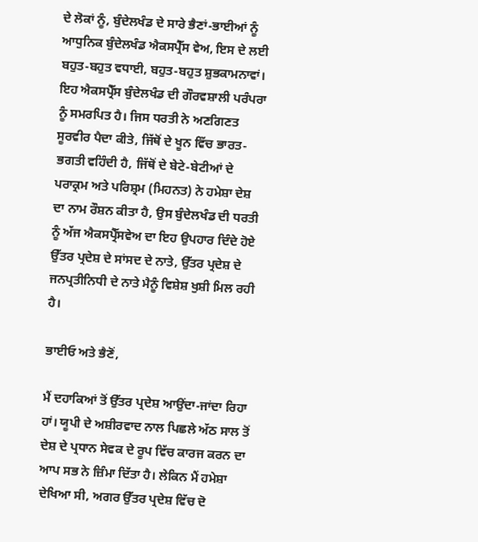ਦੇ ਲੋਕਾਂ ਨੂੰ, ਬੁੰਦੇਲਖੰਡ ਦੇ ਸਾਰੇ ਭੈਣਾਂ-ਭਾਈਆਂ ਨੂੰ ਆਧੁਨਿਕ ਬੁੰਦੇਲਖੰਡ ਐਕਸਪ੍ਰੈੱਸ ਵੇਅ, ਇਸ ਦੇ ਲਈ ਬਹੁਤ-ਬਹੁਤ ਵਧਾਈ, ਬਹੁਤ-ਬਹੁਤ ਸ਼ੁਭਕਾਮਨਾਵਾਂ। ਇਹ ਐਕਸਪ੍ਰੈੱਸ ਬੁੰਦੇਲਖੰਡ ਦੀ ਗੌਰਵਸ਼ਾਲੀ ਪਰੰਪਰਾ ਨੂੰ ਸਮਰਪਿਤ ਹੈ। ਜਿਸ ਧਰਤੀ ਨੇ ਅਣਗਿਣਤ ਸੂਰਵੀਰ ਪੈਦਾ ਕੀਤੇ, ਜਿੱਥੋਂ ਦੇ ਖੂਨ ਵਿੱਚ ਭਾਰਤ-ਭਗਤੀ ਵਹਿੰਦੀ ਹੈ, ਜਿੱਥੋਂ ਦੇ ਬੇਟੇ-ਬੇਟੀਆਂ ਦੇ ਪਰਾਕ੍ਰਮ ਅਤੇ ਪਰਿਸ਼੍ਰਮ (ਮਿਹਨਤ) ਨੇ ਹਮੇਸ਼ਾ ਦੇਸ਼ ਦਾ ਨਾਮ ਰੌਸ਼ਨ ਕੀਤਾ ਹੈ, ਉਸ ਬੁੰਦੇਲਖੰਡ ਦੀ ਧਰਤੀ ਨੂੰ ਅੱਜ ਐਕਸਪ੍ਰੈੱਸਵੇਅ ਦਾ ਇਹ ਉਪਹਾਰ ਦਿੰਦੇ ਹੋਏ ਉੱਤਰ ਪ੍ਰਦੇਸ਼ ਦੇ ਸਾਂਸਦ ਦੇ ਨਾਤੇ, ਉੱਤਰ ਪ੍ਰਦੇਸ਼ ਦੇ ਜਨਪ੍ਰਤੀਨਿਧੀ ਦੇ ਨਾਤੇ ਮੈਨੂੰ ਵਿਸ਼ੇਸ਼ ਖੁਸ਼ੀ ਮਿਲ ਰਹੀ ਹੈ।

ਭਾਈਓ ਅਤੇ ਭੈਣੋਂ,

ਮੈਂ ਦਹਾਕਿਆਂ ਤੋਂ ਉੱਤਰ ਪ੍ਰਦੇਸ਼ ਆਉਂਦਾ-ਜਾਂਦਾ ਰਿਹਾ ਹਾਂ। ਯੂਪੀ ਦੇ ਅਸ਼ੀਰਵਾਦ ਨਾਲ ਪਿਛਲੇ ਅੱਠ ਸਾਲ ਤੋਂ ਦੇਸ਼ ਦੇ ਪ੍ਰਧਾਨ ਸੇਵਕ ਦੇ ਰੂਪ ਵਿੱਚ ਕਾਰਜ ਕਰਨ ਦਾ ਆਪ ਸਭ ਨੇ ਜ਼ਿੰਮਾ ਦਿੱਤਾ ਹੈ। ਲੇਕਿਨ ਮੈਂ ਹਮੇਸ਼ਾ ਦੇਖਿਆ ਸੀ, ਅਗਰ ਉੱਤਰ ਪ੍ਰਦੇਸ਼ ਵਿੱਚ ਦੋ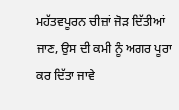ਮਹੱਤਵਪੂਰਨ ਚੀਜ਼ਾਂ ਜੋੜ ਦਿੱਤੀਆਂ ਜਾਣ, ਉਸ ਦੀ ਕਮੀ ਨੂੰ ਅਗਰ ਪੂਰਾ ਕਰ ਦਿੱਤਾ ਜਾਵੇ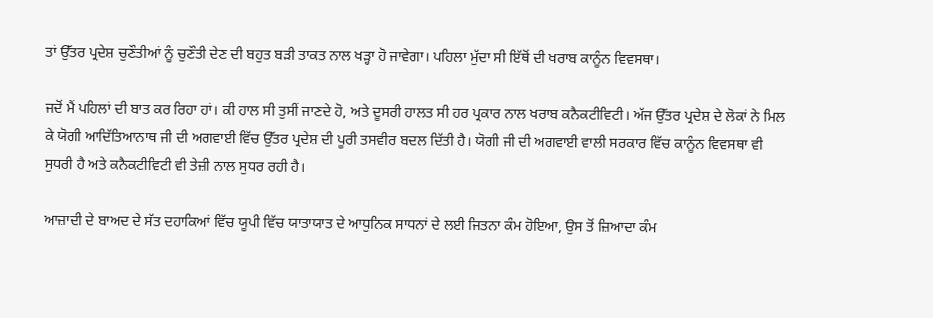ਤਾਂ ਉੱਤਰ ਪ੍ਰਦੇਸ਼ ਚੁਣੌਤੀਆਂ ਨੂੰ ਚੁਣੌਤੀ ਦੇਣ ਦੀ ਬਹੁਤ ਬੜੀ ਤਾਕਤ ਨਾਲ ਖੜ੍ਹਾ ਹੋ ਜਾਵੇਗਾ। ਪਹਿਲਾ ਮੁੱਦਾ ਸੀ ਇੱਥੋਂ ਦੀ ਖਰਾਬ ਕਾਨੂੰਨ ਵਿਵਸਥਾ।

ਜਦੋਂ ਮੈਂ ਪਹਿਲਾਂ ਦੀ ਬਾਤ ਕਰ ਰਿਹਾ ਹਾਂ। ਕੀ ਹਾਲ ਸੀ ਤੁਸੀਂ ਜਾਣਦੇ ਹੋ, ਅਤੇ ਦੂਸਰੀ ਹਾਲਤ ਸੀ ਹਰ ਪ੍ਰਕਾਰ ਨਾਲ ਖਰਾਬ ਕਨੈਕਟੀਵਿਟੀ। ਅੱਜ ਉੱਤਰ ਪ੍ਰਦੇਸ਼ ਦੇ ਲੋਕਾਂ ਨੇ ਮਿਲ ਕੇ ਯੋਗੀ ਆਦਿੱਤਿਆਨਾਥ ਜੀ ਦੀ ਅਗਵਾਈ ਵਿੱਚ ਉੱਤਰ ਪ੍ਰਦੇਸ਼ ਦੀ ਪੂਰੀ ਤਸਵੀਰ ਬਦਲ ਦਿੱਤੀ ਹੈ। ਯੋਗੀ ਜੀ ਦੀ ਅਗਵਾਈ ਵਾਲੀ ਸਰਕਾਰ ਵਿੱਚ ਕਾਨੂੰਨ ਵਿਵਸਥਾ ਵੀ ਸੁਧਰੀ ਹੈ ਅਤੇ ਕਨੈਕਟੀਵਿਟੀ ਵੀ ਤੇਜ਼ੀ ਨਾਲ ਸੁਧਰ ਰਹੀ ਹੈ।

ਆਜ਼ਾਦੀ ਦੇ ਬਾਅਦ ਦੇ ਸੱਤ ਦਹਾਕਿਆਂ ਵਿੱਚ ਯੂਪੀ ਵਿੱਚ ਯਾਤਾਯਾਤ ਦੇ ਆਧੁਨਿਕ ਸਾਧਨਾਂ ਦੇ ਲਈ ਜਿਤਨਾ ਕੰਮ ਹੋਇਆ, ਉਸ ਤੋਂ ਜ਼ਿਆਦਾ ਕੰਮ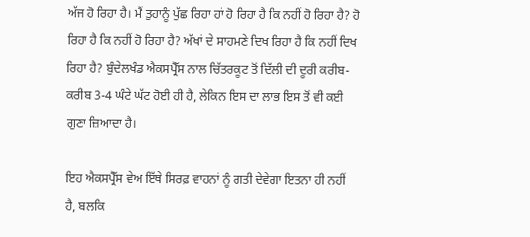ਅੱਜ ਹੋ ਰਿਹਾ ਹੈ। ਮੈਂ ਤੁਹਾਨੂੰ ਪੁੱਛ ਰਿਹਾ ਹਾਂ ਹੋ ਰਿਹਾ ਹੈ ਕਿ ਨਹੀਂ ਹੋ ਰਿਹਾ ਹੈ? ਹੋ ਰਿਹਾ ਹੈ ਕਿ ਨਹੀਂ ਹੋ ਰਿਹਾ ਹੈ? ਅੱਖਾਂ ਦੇ ਸਾਹਮਣੇ ਦਿਖ ਰਿਹਾ ਹੈ ਕਿ ਨਹੀਂ ਦਿਖ  ਰਿਹਾ ਹੈ? ਬੁੰਦੇਲਖੰਡ ਐਕਸਪ੍ਰੈੱਸ ਨਾਲ ਚਿੱਤਰਕੂਟ ਤੋਂ ਦਿੱਲੀ ਦੀ ਦੂਰੀ ਕਰੀਬ-ਕਰੀਬ 3-4 ਘੰਟੇ ਘੱਟ ਹੋਈ ਹੀ ਹੈ, ਲੇਕਿਨ ਇਸ ਦਾ ਲਾਭ ਇਸ ਤੋਂ ਵੀ ਕਈ ਗੁਣਾ ਜ਼ਿਆਦਾ ਹੈ।

ਇਹ ਐਕਸਪ੍ਰੈੱਸ ਵੇਅ ਇੱਥੇ ਸਿਰਫ਼ ਵਾਹਨਾਂ ਨੂੰ ਗਤੀ ਦੇਵੇਗਾ ਇਤਨਾ ਹੀ ਨਹੀਂ ਹੈ, ਬਲਕਿ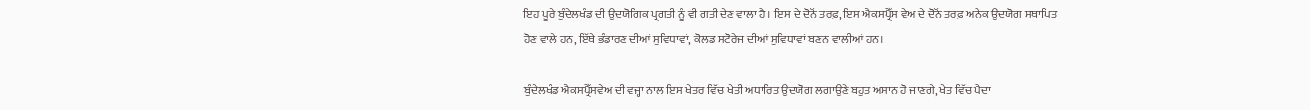ਇਹ ਪੂਰੇ ਬੁੰਦੇਲਖੰਡ ਦੀ ਉਦਯੋਗਿਕ ਪ੍ਰਗਤੀ ਨੂੰ ਵੀ ਗਤੀ ਦੇਣ ਵਾਲਾ ਹੈ। ਇਸ ਦੇ ਦੋਨੋਂ ਤਰਫ਼, ਇਸ ਐਕਸਪ੍ਰੈੱਸ ਵੇਅ ਦੇ ਦੋਨੋਂ ਤਰਫ਼ ਅਨੇਕ ਉਦਯੋਗ ਸਥਾਪਿਤ ਹੋਣ ਵਾਲੇ ਹਨ, ਇੱਥੇ ਭੰਡਾਰਣ ਦੀਆਂ ਸੁਵਿਧਾਵਾਂ, ਕੋਲਡ ਸਟੋਰੇਜ ਦੀਆਂ ਸੁਵਿਧਾਵਾਂ ਬਣਨ ਵਾਲੀਆਂ ਹਨ।

ਬੁੰਦੇਲਖੰਡ ਐਕਸਪ੍ਰੈੱਸਵੇਅ ਦੀ ਵਜ੍ਹਾ ਨਾਲ ਇਸ ਖੇਤਰ ਵਿੱਚ ਖੇਤੀ ਅਧਾਰਿਤ ਉਦਯੋਗ ਲਗਾਉਣੇ ਬਹੁਤ ਅਸਾਨ ਹੋ ਜਾਣਗੇ, ਖੇਤ ਵਿੱਚ ਪੈਦਾ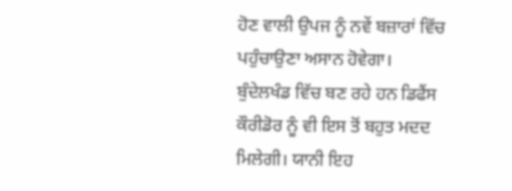ਹੋਣ ਵਾਲੀ ਉਪਜ ਨੂੰ ਨਵੇਂ ਬਜ਼ਾਰਾਂ ਵਿੱਚ ਪਹੁੰਚਾਉਣਾ ਅਸਾਨ ਹੋਵੇਗਾ। ਬੁੰਦੇਲਖੰਡ ਵਿੱਚ ਬਣ ਰਹੇ ਹਨ ਡਿਫੈਂਸ ਕੌਰੀਡੋਰ ਨੂੰ ਵੀ ਇਸ ਤੋਂ ਬਹੁਤ ਮਦਦ ਮਿਲੇਗੀ। ਯਾਨੀ ਇਹ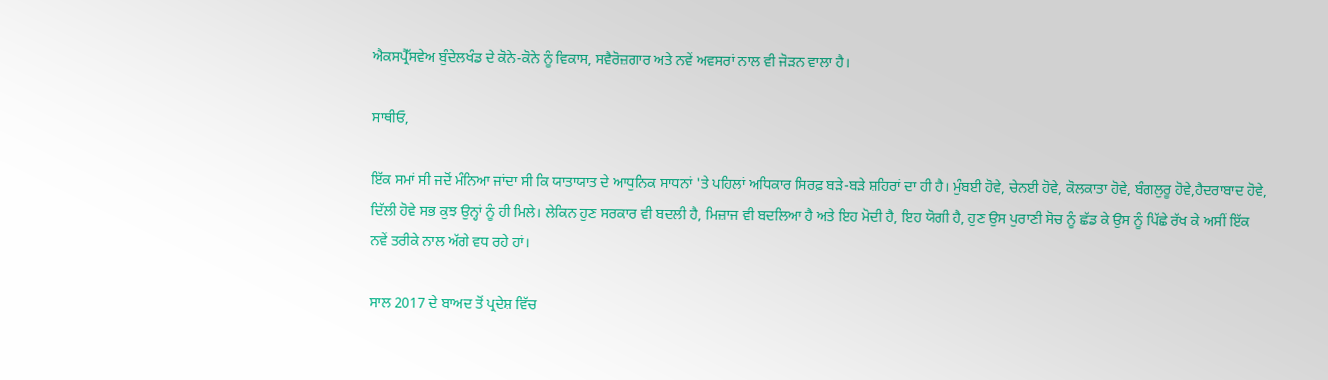ਐਕਸਪ੍ਰੈੱਸਵੇਅ ਬੁੰਦੇਲਖੰਡ ਦੇ ਕੋਨੇ-ਕੋਨੇ ਨੂੰ ਵਿਕਾਸ, ਸਵੈਰੋਜ਼ਗਾਰ ਅਤੇ ਨਵੇਂ ਅਵਸਰਾਂ ਨਾਲ ਵੀ ਜੋੜਨ ਵਾਲਾ ਹੈ।

ਸਾਥੀਓ,

ਇੱਕ ਸਮਾਂ ਸੀ ਜਦੋਂ ਮੰਨਿਆ ਜਾਂਦਾ ਸੀ ਕਿ ਯਾਤਾਯਾਤ ਦੇ ਆਧੁਨਿਕ ਸਾਧਨਾਂ 'ਤੇ ਪਹਿਲਾਂ ਅਧਿਕਾਰ ਸਿਰਫ਼ ਬੜੇ-ਬੜੇ ਸ਼ਹਿਰਾਂ ਦਾ ਹੀ ਹੈ। ਮੁੰਬਈ ਹੋਵੇ, ਚੇਨਈ ਹੋਵੇ, ਕੋਲਕਾਤਾ ਹੋਵੇ, ਬੰਗਲੁਰੂ ਹੋਵੇ,ਹੈਦਰਾਬਾਦ ਹੋਵੇ, ਦਿੱਲੀ ਹੋਵੇ ਸਭ ਕੁਝ ਉਨ੍ਹਾਂ ਨੂੰ ਹੀ ਮਿਲੇ। ਲੇਕਿਨ ਹੁਣ ਸਰਕਾਰ ਵੀ ਬਦਲੀ ਹੈ, ਮਿਜ਼ਾਜ ਵੀ ਬਦਲਿਆ ਹੈ ਅਤੇ ਇਹ ਮੋਦੀ ਹੈ, ਇਹ ਯੋਗੀ ਹੈ, ਹੁਣ ਉਸ ਪੁਰਾਣੀ ਸੋਚ ਨੂੰ ਛੱਡ ਕੇ ਉਸ ਨੂੰ ਪਿੱਛੇ ਰੱਖ ਕੇ ਅਸੀਂ ਇੱਕ ਨਵੇਂ ਤਰੀਕੇ ਨਾਲ ਅੱਗੇ ਵਧ ਰਹੇ ਹਾਂ।

ਸਾਲ 2017 ਦੇ ਬਾਅਦ ਤੋਂ ਪ੍ਰਦੇਸ਼ ਵਿੱਚ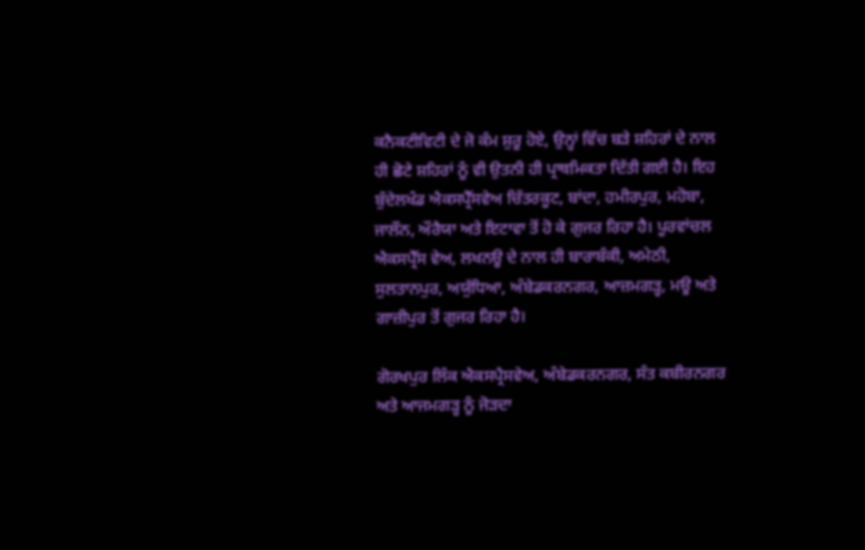ਕਨੈਕਟੀਵਿਟੀ ਦੇ ਜੋ ਕੰਮ ਸ਼ੁਰੂ ਹੋਏ, ਉਨ੍ਹਾਂ ਵਿੱਚ ਬੜੇ ਸ਼ਹਿਰਾਂ ਦੇ ਨਾਲ ਹੀ ਛੋਟੇ ਸ਼ਹਿਰਾਂ ਨੂੰ ਵੀ ਉਤਨੀ ਹੀ ਪ੍ਰਾਥਮਿਕਤਾ ਦਿੱਤੀ ਗਈ ਹੈ। ਇਹ ਬੁੰਦੇਲਖੰਡ ਐਕਸਪ੍ਰੈੱਸਵੇਅ ਚਿੱਤਰਕੂਟ, ਬਾਂਦਾ, ਹਮੀਰਪੁਰ, ਮਹੋਬਾ, ਜਾਲੌਨ, ਔਰੈਯਾ ਅਤੇ ਇਟਾਵਾ ਤੋਂ ਹੋ ਕੇ ਗੁਜਰ ਰਿਹਾ ਹੈ। ਪੂਰਵਾਂਚਲ ਐਕਸਪ੍ਰੈੱਸ ਵੇਅ, ਲਖਨਊ ਦੇ ਨਾਲ ਹੀ ਬਾਰਾਬੰਕੀ, ਅਮੇਠੀ, ਸੁਲਤਾਨਪੁਰ, ਅਯੁੱਧਿਆ, ਅੰਬੇਡਕਰਨਗਰ, ਆਜ਼ਮਗੜ੍ਹ, ਮਊ ਅਤੇ ਗਾਜ਼ੀਪੁਰ ਤੋਂ ਗੁਜਰ ਰਿਹਾ ਹੈ।

ਗੋਰਖਪੁਰ ਲਿੰਕ ਐਕਸਪ੍ਰੈਸਵੇਅ, ਅੰਬੇਡਕਰਨਗਰ, ਸੰਤ ਕਬੀਰਨਗਰ ਅਤੇ ਆਜਮਗੜ੍ਹ ਨੂੰ ਜੋੜਦਾ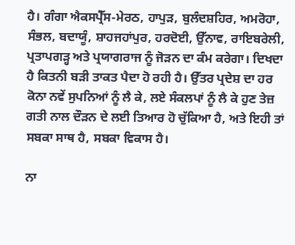ਹੈ। ਗੰਗਾ ਐਕਸਪ੍ਰੈੱਸ-ਮੇਰਠ, ਹਾਪੁੜ, ਬੁਲੰਦਸ਼ਹਿਰ, ਅਮਰੋਹਾ, ਸੰਭਲ, ਬਦਾਯੂੰ, ਸ਼ਾਹਜਹਾਂਪੁਰ, ਹਰਦੋਈ, ਉੱਨਾਵ, ਰਾਇਬਰੇਲੀ, ਪ੍ਰਤਾਪਗੜ੍ਹ ਅਤੇ ਪ੍ਰਯਾਗਰਾਜ ਨੂੰ ਜੋੜਨ ਦਾ ਕੰਮ ਕਰੇਗਾ। ਦਿਖਦਾ ਹੈ ਕਿਤਨੀ ਬੜੀ ਤਾਕਤ ਪੈਦਾ ਹੋ ਰਹੀ ਹੈ। ਉੱਤਰ ਪ੍ਰਦੇਸ਼ ਦਾ ਹਰ ਕੋਨਾ ਨਵੇਂ ਸੁਪਨਿਆਂ ਨੂੰ ਲੈ ਕੇ, ਲਏ ਸੰਕਲਪਾਂ ਨੂੰ ਲੈ ਕੇ ਹੁਣ ਤੇਜ਼ ਗਤੀ ਨਾਲ ਦੌੜਨ ਦੇ ਲਈ ਤਿਆਰ ਹੋ ਚੁੱਕਿਆ ਹੈ, ਅਤੇ ਇਹੀ ਤਾਂ ਸਬਕਾ ਸਾਥ ਹੈ, ਸਬਕਾ ਵਿਕਾਸ ਹੈ।

ਨਾ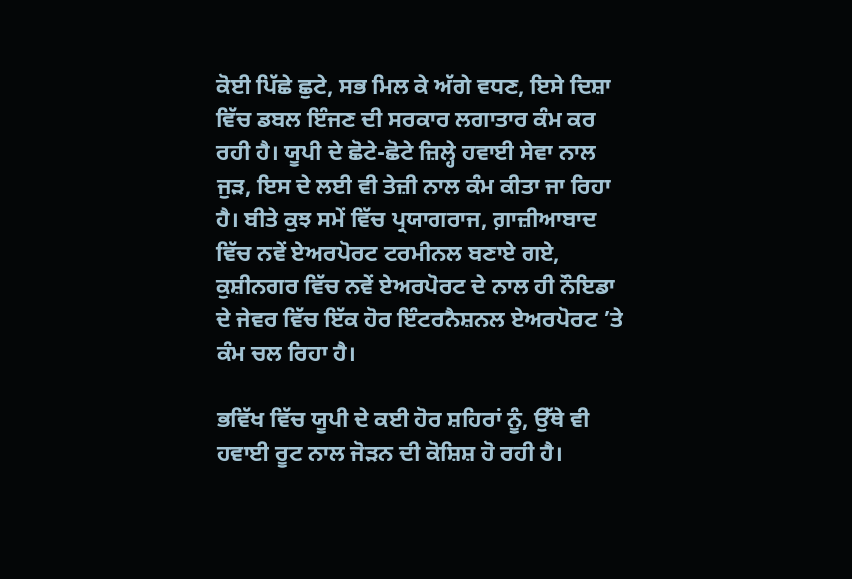ਕੋਈ ਪਿੱਛੇ ਛੁਟੇ, ਸਭ ਮਿਲ ਕੇ ਅੱਗੇ ਵਧਣ, ਇਸੇ ਦਿਸ਼ਾ ਵਿੱਚ ਡਬਲ ਇੰਜਣ ਦੀ ਸਰਕਾਰ ਲਗਾਤਾਰ ਕੰਮ ਕਰ ਰਹੀ ਹੈ। ਯੂਪੀ ਦੇ ਛੋਟੇ-ਛੋਟੇ ਜ਼ਿਲ੍ਹੇ ਹਵਾਈ ਸੇਵਾ ਨਾਲ ਜੁੜ, ਇਸ ਦੇ ਲਈ ਵੀ ਤੇਜ਼ੀ ਨਾਲ ਕੰਮ ਕੀਤਾ ਜਾ ਰਿਹਾ ਹੈ। ਬੀਤੇ ਕੁਝ ਸਮੇਂ ਵਿੱਚ ਪ੍ਰਯਾਗਰਾਜ, ਗ਼ਾਜ਼ੀਆਬਾਦ ਵਿੱਚ ਨਵੇਂ ਏਅਰਪੋਰਟ ਟਰਮੀਨਲ ਬਣਾਏ ਗਏ, ਕੁਸ਼ੀਨਗਰ ਵਿੱਚ ਨਵੇਂ ਏਅਰਪੋਰਟ ਦੇ ਨਾਲ ਹੀ ਨੌਇਡਾ ਦੇ ਜੇਵਰ ਵਿੱਚ ਇੱਕ ਹੋਰ ਇੰਟਰਨੈਸ਼ਨਲ ਏਅਰਪੋਰਟ ’ਤੇ ਕੰਮ ਚਲ ਰਿਹਾ ਹੈ।

ਭਵਿੱਖ ਵਿੱਚ ਯੂਪੀ ਦੇ ਕਈ ਹੋਰ ਸ਼ਹਿਰਾਂ ਨੂੰ, ਉੱਥੇ ਵੀ ਹਵਾਈ ਰੂਟ ਨਾਲ ਜੋੜਨ ਦੀ ਕੋਸ਼ਿਸ਼ ਹੋ ਰਹੀ ਹੈ।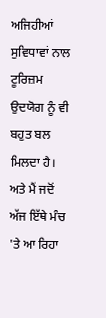ਅਜਿਹੀਆਂ ਸੁਵਿਧਾਵਾਂ ਨਾਲ ਟੂਰਿਜ਼ਮ ਉਦਯੋਗ ਨੂੰ ਵੀ ਬਹੁਤ ਬਲ ਮਿਲਦਾ ਹੈ। ਅਤੇ ਮੈਂ ਜਦੋਂ ਅੱਜ ਇੱਥੇ ਮੰਚ 'ਤੇ ਆ ਰਿਹਾ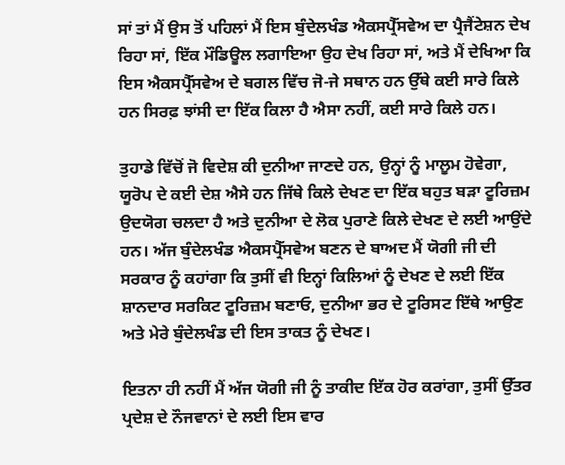ਸਾਂ ਤਾਂ ਮੈਂ ਉਸ ਤੋਂ ਪਹਿਲਾਂ ਮੈਂ ਇਸ ਬੁੰਦੇਲਖੰਡ ਐਕਸਪ੍ਰੈੱਸਵੇਅ ਦਾ ਪ੍ਰੈਜੈਂਟੇਸ਼ਨ ਦੇਖ ਰਿਹਾ ਸਾਂ, ਇੱਕ ਮੌਡਿਊਲ ਲਗਾਇਆ ਉਹ ਦੇਖ ਰਿਹਾ ਸਾਂ, ਅਤੇ ਮੈਂ ਦੇਖਿਆ ਕਿ ਇਸ ਐਕਸਪ੍ਰੈੱਸਵੇਅ ਦੇ ਬਗਲ ਵਿੱਚ ਜੋ-ਜੇ ਸਥਾਨ ਹਨ ਉੱਥੇ ਕਈ ਸਾਰੇ ਕਿਲੇ ਹਨ ਸਿਰਫ਼ ਝਾਂਸੀ ਦਾ ਇੱਕ ਕਿਲਾ ਹੈ ਐਸਾ ਨਹੀਂ, ਕਈ ਸਾਰੇ ਕਿਲੇ ਹਨ।

ਤੁਹਾਡੇ ਵਿੱਚੋਂ ਜੋ ਵਿਦੇਸ਼ ਕੀ ਦੁਨੀਆ ਜਾਣਦੇ ਹਨ, ਉਨ੍ਹਾਂ ਨੂੰ ਮਾਲੂਮ ਹੋਵੇਗਾ, ਯੂਰੋਪ ਦੇ ਕਈ ਦੇਸ਼ ਐਸੇ ਹਨ ਜਿੱਥੇ ਕਿਲੇ ਦੇਖਣ ਦਾ ਇੱਕ ਬਹੁਤ ਬੜਾ ਟੂਰਿਜ਼ਮ ਉਦਯੋਗ ਚਲਦਾ ਹੈ ਅਤੇ ਦੁਨੀਆ ਦੇ ਲੋਕ ਪੁਰਾਣੇ ਕਿਲੇ ਦੇਖਣ ਦੇ ਲਈ ਆਉਂਦੇ ਹਨ। ਅੱਜ ਬੁੰਦੇਲਖੰਡ ਐਕਸਪ੍ਰੈੱਸਵੇਅ ਬਣਨ ਦੇ ਬਾਅਦ ਮੈਂ ਯੋਗੀ ਜੀ ਦੀ ਸਰਕਾਰ ਨੂੰ ਕਹਾਂਗਾ ਕਿ ਤੁਸੀਂ ਵੀ ਇਨ੍ਹਾਂ ਕਿਲਿਆਂ ਨੂੰ ਦੇਖਣ ਦੇ ਲਈ ਇੱਕ ਸ਼ਾਨਦਾਰ ਸਰਕਿਟ ਟੂਰਿਜ਼ਮ ਬਣਾਓ, ਦੁਨੀਆ ਭਰ ਦੇ ਟੂਰਿਸਟ ਇੱਥੇ ਆਉਣ ਅਤੇ ਮੇਰੇ ਬੁੰਦੇਲਖੰਡ ਦੀ ਇਸ ਤਾਕਤ ਨੂੰ ਦੇਖਣ।

ਇਤਨਾ ਹੀ ਨਹੀਂ ਮੈਂ ਅੱਜ ਯੋਗੀ ਜੀ ਨੂੰ ਤਾਕੀਦ ਇੱਕ ਹੋਰ ਕਰਾਂਗਾ, ਤੁਸੀਂ ਉੱਤਰ ਪ੍ਰਦੇਸ਼ ਦੇ ਨੌਜਵਾਨਾਂ ਦੇ ਲਈ ਇਸ ਵਾਰ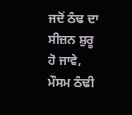ਜਦੋਂ ਠੰਢ ਦਾ ਸੀਜ਼ਨ ਸ਼ੁਰੂ ਹੋ ਜਾਵੇ, ਮੌਸਮ ਠੰਢੀ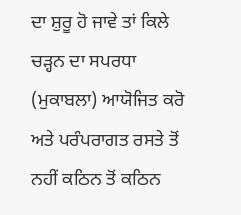ਦਾ ਸ਼ੁਰੂ ਹੋ ਜਾਵੇ ਤਾਂ ਕਿਲੇ ਚੜ੍ਹਨ ਦਾ ਸਪਰਧਾ (ਮੁਕਾਬਲਾ) ਆਯੋਜਿਤ ਕਰੋ ਅਤੇ ਪਰੰਪਰਾਗਤ ਰਸਤੇ ਤੋਂ ਨਹੀਂ ਕਠਿਨ ਤੋਂ ਕਠਿਨ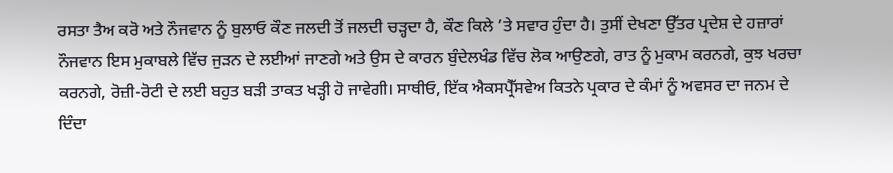ਰਸਤਾ ਤੈਅ ਕਰੋ ਅਤੇ ਨੌਜਵਾਨ ਨੂੰ ਬੁਲਾਓ ਕੌਣ ਜਲਦੀ ਤੋਂ ਜਲਦੀ ਚੜ੍ਹਦਾ ਹੈ, ਕੌਣ ਕਿਲੇ ’ਤੇ ਸਵਾਰ ਹੁੰਦਾ ਹੈ। ਤੁਸੀਂ ਦੇਖਣਾ ਉੱਤਰ ਪ੍ਰਦੇਸ਼ ਦੇ ਹਜ਼ਾਰਾਂ ਨੌਜਵਾਨ ਇਸ ਮੁਕਾਬਲੇ ਵਿੱਚ ਜੁੜਨ ਦੇ ਲਈਆਂ ਜਾਣਗੇ ਅਤੇ ਉਸ ਦੇ ਕਾਰਨ ਬੁੰਦੇਲਖੰਡ ਵਿੱਚ ਲੋਕ ਆਉਣਗੇ, ਰਾਤ ਨੂੰ ਮੁਕਾਮ ਕਰਨਗੇ, ਕੁਝ ਖਰਚਾ ਕਰਨਗੇ, ਰੋਜ਼ੀ-ਰੋਟੀ ਦੇ ਲਈ ਬਹੁਤ ਬੜੀ ਤਾਕਤ ਖੜ੍ਹੀ ਹੋ ਜਾਵੇਗੀ। ਸਾਥੀਓ, ਇੱਕ ਐਕਸਪ੍ਰੈੱਸਵੇਅ ਕਿਤਨੇ ਪ੍ਰਕਾਰ ਦੇ ਕੰਮਾਂ ਨੂੰ ਅਵਸਰ ਦਾ ਜਨਮ ਦੇ ਦਿੰਦਾ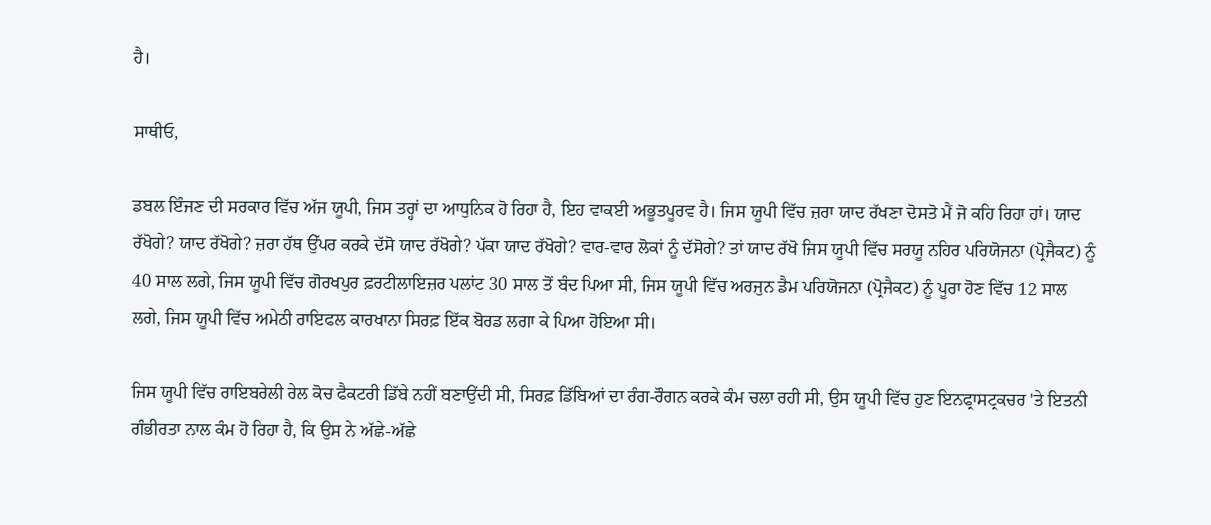ਹੈ।

ਸਾਥੀਓ,

ਡਬਲ ਇੰਜਣ ਦੀ ਸਰਕਾਰ ਵਿੱਚ ਅੱਜ ਯੂਪੀ, ਜਿਸ ਤਰ੍ਹਾਂ ਦਾ ਆਧੁਨਿਕ ਹੋ ਰਿਹਾ ਹੈ, ਇਹ ਵਾਕਈ ਅਭੂਤਪੂਰਵ ਹੈ। ਜਿਸ ਯੂਪੀ ਵਿੱਚ ਜ਼ਰਾ ਯਾਦ ਰੱਖਣਾ ਦੋਸਤੋ ਮੈਂ ਜੋ ਕਹਿ ਰਿਹਾ ਹਾਂ। ਯਾਦ ਰੱਖੋਗੇ? ਯਾਦ ਰੱਖੋਗੇ? ਜ਼ਰਾ ਹੱਥ ਉੱਪਰ ਕਰਕੇ ਦੱਸੋ ਯਾਦ ਰੱਖੋਗੇ? ਪੱਕਾ ਯਾਦ ਰੱਖੋਗੇ? ਵਾਰ-ਵਾਰ ਲੋਕਾਂ ਨੂੰ ਦੱਸੋਗੇ? ਤਾਂ ਯਾਦ ਰੱਖੋ ਜਿਸ ਯੂਪੀ ਵਿੱਚ ਸਰਯੂ ਨਹਿਰ ਪਰਿਯੋਜਨਾ (ਪ੍ਰੋਜੈਕਟ) ਨੂੰ 40 ਸਾਲ ਲਗੇ, ਜਿਸ ਯੂਪੀ ਵਿੱਚ ਗੋਰਖਪੁਰ ਫ਼ਰਟੀਲਾਇਜ਼ਰ ਪਲਾਂਟ 30 ਸਾਲ ਤੋਂ ਬੰਦ ਪਿਆ ਸੀ, ਜਿਸ ਯੂਪੀ ਵਿੱਚ ਅਰਜੁਨ ਡੈਮ ਪਰਿਯੋਜਨਾ (ਪ੍ਰੋਜੈਕਟ) ਨੂੰ ਪੂਰਾ ਹੋਣ ਵਿੱਚ 12 ਸਾਲ ਲਗੇ, ਜਿਸ ਯੂਪੀ ਵਿੱਚ ਅਮੇਠੀ ਰਾਇਫਲ ਕਾਰਖਾਨਾ ਸਿਰਫ਼ ਇੱਕ ਬੋਰਡ ਲਗਾ ਕੇ ਪਿਆ ਹੋਇਆ ਸੀ।

ਜਿਸ ਯੂਪੀ ਵਿੱਚ ਰਾਇਬਰੇਲੀ ਰੇਲ ਕੋਚ ਫੈਕਟਰੀ ਡਿੱਬੇ ਨਹੀਂ ਬਣਾਉਂਦੀ ਸੀ, ਸਿਰਫ਼ ਡਿੱਬਿਆਂ ਦਾ ਰੰਗ-ਰੌਗਨ ਕਰਕੇ ਕੰਮ ਚਲਾ ਰਹੀ ਸੀ, ਉਸ ਯੂਪੀ ਵਿੱਚ ਹੁਣ ਇਨਫ੍ਰਾਸਟ੍ਰਕਚਰ 'ਤੇ ਇਤਨੀ ਗੰਭੀਰਤਾ ਨਾਲ ਕੰਮ ਹੋ ਰਿਹਾ ਹੈ, ਕਿ ਉਸ ਨੇ ਅੱਛੇ-ਅੱਛੇ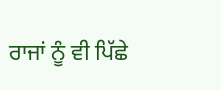ਰਾਜਾਂ ਨੂੰ ਵੀ ਪਿੱਛੇ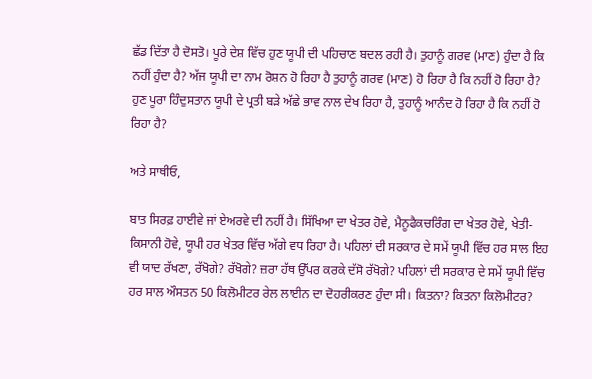ਛੱਡ ਦਿੱਤਾ ਹੈ ਦੋਸਤੋ। ਪੂਰੇ ਦੇਸ਼ ਵਿੱਚ ਹੁਣ ਯੂਪੀ ਦੀ ਪਹਿਚਾਣ ਬਦਲ ਰਹੀ ਹੈ। ਤੁਹਾਨੂੰ ਗਰਵ (ਮਾਣ) ਹੁੰਦਾ ਹੈ ਕਿ ਨਹੀਂ ਹੁੰਦਾ ਹੈ? ਅੱਜ ਯੂਪੀ ਦਾ ਨਾਮ ਰੋਸ਼ਨ ਹੋ ਰਿਹਾ ਹੈ ਤੁਹਾਨੂੰ ਗਰਵ (ਮਾਣ) ਹੋ ਰਿਹਾ ਹੈ ਕਿ ਨਹੀਂ ਹੋ ਰਿਹਾ ਹੈ? ਹੁਣ ਪੂਰਾ ਹਿੰਦੁਸਤਾਨ ਯੂਪੀ ਦੇ ਪ੍ਰਤੀ ਬੜੇ ਅੱਛੇ ਭਾਵ ਨਾਲ ਦੇਖ ਰਿਹਾ ਹੈ, ਤੁਹਾਨੂੰ ਆਨੰਦ ਹੋ ਰਿਹਾ ਹੈ ਕਿ ਨਹੀਂ ਹੋ ਰਿਹਾ ਹੈ?

ਅਤੇ ਸਾਥੀਓ,

ਬਾਤ ਸਿਰਫ਼ ਹਾਈਵੇ ਜਾਂ ਏਅਰਵੇ ਦੀ ਨਹੀਂ ਹੈ। ਸਿੱਖਿਆ ਦਾ ਖੇਤਰ ਹੋਵੇ, ਮੈਨੂਫੈਕਚਰਿੰਗ ਦਾ ਖੇਤਰ ਹੋਵੇ, ਖੇਤੀ-ਕਿਸਾਨੀ ਹੋਵੇ, ਯੂਪੀ ਹਰ ਖੇਤਰ ਵਿੱਚ ਅੱਗੇ ਵਧ ਰਿਹਾ ਹੈ। ਪਹਿਲਾਂ ਦੀ ਸਰਕਾਰ ਦੇ ਸਮੇਂ ਯੂਪੀ ਵਿੱਚ ਹਰ ਸਾਲ ਇਹ ਵੀ ਯਾਦ ਰੱਖਣਾ, ਰੱਖੋਗੇ? ਰੱਖੋਗੇ? ਜ਼ਰਾ ਹੱਥ ਉੱਪਰ ਕਰਕੇ ਦੱਸੋ ਰੱਖੋਗੇ? ਪਹਿਲਾਂ ਦੀ ਸਰਕਾਰ ਦੇ ਸਮੇਂ ਯੂਪੀ ਵਿੱਚ ਹਰ ਸਾਲ ਔਸਤਨ 50 ਕਿਲੋਮੀਟਰ ਰੇਲ ਲਾਈਨ ਦਾ ਦੋਹਰੀਕਰਣ ਹੁੰਦਾ ਸੀ। ਕਿਤਨਾ? ਕਿਤਨਾ ਕਿਲੋਮੀਟਰ?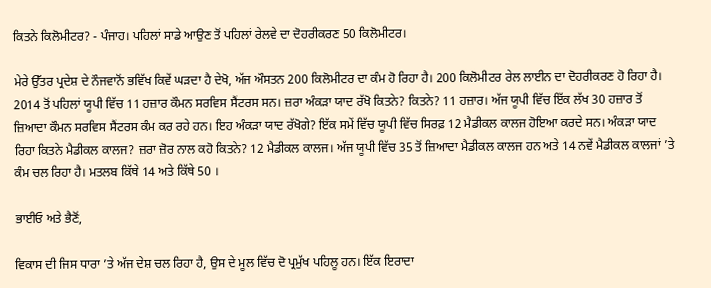ਕਿਤਨੇ ਕਿਲੋਮੀਟਰ? - ਪੰਜਾਹ। ਪਹਿਲਾਂ ਸਾਡੇ ਆਉਣ ਤੋਂ ਪਹਿਲਾਂ ਰੇਲਵੇ ਦਾ ਦੋਹਰੀਕਰਣ 50 ਕਿਲੋਮੀਟਰ।

ਮੇਰੇ ਉੱਤਰ ਪ੍ਰਦੇਸ਼ ਦੇ ਨੌਜਵਾਨੋਂ ਭਵਿੱਖ ਕਿਵੇਂ ਘੜਦਾ ਹੈ ਦੇਖੋ, ਅੱਜ ਔਸਤਨ 200 ਕਿਲੋਮੀਟਰ ਦਾ ਕੰਮ ਹੋ ਰਿਹਾ ਹੈ। 200 ਕਿਲੋਮੀਟਰ ਰੇਲ ਲਾਈਨ ਦਾ ਦੋਹਰੀਕਰਣ ਹੋ ਰਿਹਾ ਹੈ। 2014 ਤੋਂ ਪਹਿਲਾਂ ਯੂਪੀ ਵਿੱਚ 11 ਹਜ਼ਾਰ ਕੌਮਨ ਸਰਵਿਸ ਸੈਂਟਰਸ ਸਨ। ਜ਼ਰਾ ਅੰਕੜਾ ਯਾਦ ਰੱਖੋ ਕਿਤਨੇ? ਕਿਤਨੇ? 11 ਹਜ਼ਾਰ। ਅੱਜ ਯੂਪੀ ਵਿੱਚ ਇੱਕ ਲੱਖ 30 ਹਜ਼ਾਰ ਤੋਂ ਜ਼ਿਆਦਾ ਕੌਮਨ ਸਰਵਿਸ ਸੈਂਟਰਸ ਕੰਮ ਕਰ ਰਹੇ ਹਨ। ਇਹ ਅੰਕੜਾ ਯਾਦ ਰੱਖੋਗੇ? ਇੱਕ ਸਮੇਂ ਵਿੱਚ ਯੂਪੀ ਵਿੱਚ ਸਿਰਫ਼ 12 ਮੈਡੀਕਲ ਕਾਲਜ ਹੋਇਆ ਕਰਦੇ ਸਨ। ਅੰਕੜਾ ਯਾਦ ਰਿਹਾ ਕਿਤਨੇ ਮੈਡੀਕਲ ਕਾਲਜ? ਜ਼ਰਾ ਜ਼ੋਰ ਨਾਲ ਕਹੋ ਕਿਤਨੇ? 12 ਮੈਡੀਕਲ ਕਾਲਜ। ਅੱਜ ਯੂਪੀ ਵਿੱਚ 35 ਤੋਂ ਜ਼ਿਆਦਾ ਮੈਡੀਕਲ ਕਾਲਜ ਹਨ ਅਤੇ 14 ਨਵੇਂ ਮੈਡੀਕਲ ਕਾਲਜਾਂ ’ਤੇ ਕੰਮ ਚਲ ਰਿਹਾ ਹੈ। ਮਤਲਬ ਕਿੱਥੇ 14 ਅਤੇ ਕਿੱਥੇ 50 ।

ਭਾਈਓ ਅਤੇ ਭੈਣੋਂ,

ਵਿਕਾਸ ਦੀ ਜਿਸ ਧਾਰਾ ’ਤੇ ਅੱਜ ਦੇਸ਼ ਚਲ ਰਿਹਾ ਹੈ, ਉਸ ਦੇ ਮੂਲ ਵਿੱਚ ਦੋ ਪ੍ਰਮੁੱਖ ਪਹਿਲੂ ਹਨ। ਇੱਕ ਇਰਾਦਾ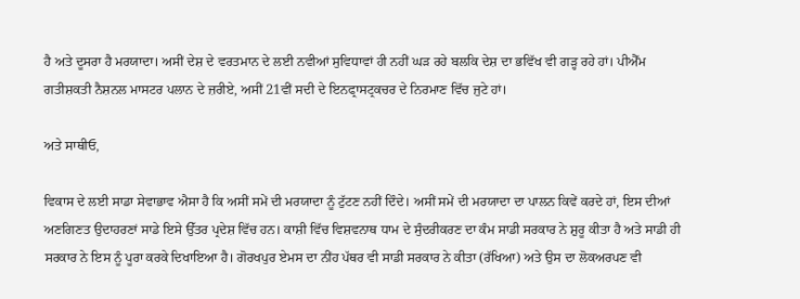ਹੈ ਅਤੇ ਦੂਸਰਾ ਹੈ ਮਰਯਾਦਾ। ਅਸੀਂ ਦੇਸ਼ ਦੇ ਵਰਤਮਾਨ ਦੇ ਲਈ ਨਵੀਆਂ ਸੁਵਿਧਾਵਾਂ ਹੀ ਨਹੀਂ ਘੜ ਰਹੇ ਬਲਕਿ ਦੇਸ਼ ਦਾ ਭਵਿੱਖ ਵੀ ਗੜ੍ਹ ਰਹੇ ਹਾਂ। ਪੀਐੱਮ ਗਤੀਸ਼ਕਤੀ ਨੈਸ਼ਨਲ ਮਾਸਟਰ ਪਲਾਨ ਦੇ ਜ਼ਰੀਏ, ਅਸੀਂ 21ਵੀਂ ਸਦੀ ਦੇ ਇਨਫ੍ਰਾਸਟ੍ਰਕਚਰ ਦੇ ਨਿਰਮਾਣ ਵਿੱਚ ਜੁਟੇ ਹਾਂ।

ਅਤੇ ਸਾਥੀਓ,

ਵਿਕਾਸ ਦੇ ਲਈ ਸਾਡਾ ਸੇਵਾਭਾਵ ਐਸਾ ਹੈ ਕਿ ਅਸੀਂ ਸਮੇਂ ਦੀ ਮਰਯਾਦਾ ਨੂੰ ਟੁੱਟਣ ਨਹੀਂ ਦਿੰਦੇ। ਅਸੀਂ ਸਮੇਂ ਦੀ ਮਰਯਾਦਾ ਦਾ ਪਾਲਨ ਕਿਵੇਂ ਕਰਦੇ ਹਾਂ, ਇਸ ਦੀਆਂ ਅਣਗਿਣਤ ਉਦਾਹਰਣਾਂ ਸਾਡੇ ਇਸੇ ਉੱਤਰ ਪ੍ਰਦੇਸ਼ ਵਿੱਚ ਹਨ। ਕਾਸ਼ੀ ਵਿੱਚ ਵਿਸ਼ਵਨਾਥ ਧਾਮ ਦੇ ਸੁੰਦਰੀਕਰਣ ਦਾ ਕੰਮ ਸਾਡੀ ਸਰਕਾਰ ਨੇ ਸ਼ੁਰੂ ਕੀਤਾ ਹੈ ਅਤੇ ਸਾਡੀ ਹੀ ਸਰਕਾਰ ਨੇ ਇਸ ਨੂੰ ਪੂਰਾ ਕਰਕੇ ਦਿਖਾਇਆ ਹੈ। ਗੋਰਖਪੁਰ ਏਮਸ ਦਾ ਨੀਂਹ ਪੱਥਰ ਵੀ ਸਾਡੀ ਸਰਕਾਰ ਨੇ ਕੀਤਾ (ਰੱਖਿਆ) ਅਤੇ ਉਸ ਦਾ ਲੋਕਅਰਪਣ ਵੀ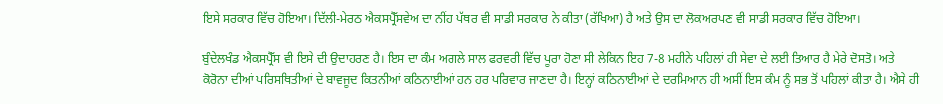ਇਸੇ ਸਰਕਾਰ ਵਿੱਚ ਹੋਇਆ। ਦਿੱਲੀ-ਮੇਰਠ ਐਕਸਪ੍ਰੈੱਸਵੇਅ ਦਾ ਨੀਂਹ ਪੱਥਰ ਵੀ ਸਾਡੀ ਸਰਕਾਰ ਨੇ ਕੀਤਾ (ਰੱਖਿਆ) ਹੈ ਅਤੇ ਉਸ ਦਾ ਲੋਕਅਰਪਣ ਵੀ ਸਾਡੀ ਸਰਕਾਰ ਵਿੱਚ ਹੋਇਆ।

ਬੁੰਦੇਲਖੰਡ ਐਕਸਪ੍ਰੈੱਸ ਵੀ ਇਸੇ ਦੀ ਉਦਾਹਰਣ ਹੈ। ਇਸ ਦਾ ਕੰਮ ਅਗਲੇ ਸਾਲ ਫਰਵਰੀ ਵਿੱਚ ਪੂਰਾ ਹੋਣਾ ਸੀ ਲੇਕਿਨ ਇਹ 7-8 ਮਹੀਨੇ ਪਹਿਲਾਂ ਹੀ ਸੇਵਾ ਦੇ ਲਈ ਤਿਆਰ ਹੈ ਮੇਰੇ ਦੋਸਤੋ। ਅਤੇ ਕੋਰੋਨਾ ਦੀਆਂ ਪਰਿਸਥਿਤੀਆਂ ਦੇ ਬਾਵਜੂਦ ਕਿਤਨੀਆਂ ਕਠਿਨਾਈਆਂ ਹਨ ਹਰ ਪਰਿਵਾਰ ਜਾਣਦਾ ਹੈ। ਇਨ੍ਹਾਂ ਕਠਿਨਾਈਆਂ ਦੇ ਦਰਮਿਆਨ ਹੀ ਅਸੀਂ ਇਸ ਕੰਮ ਨੂੰ ਸਭ ਤੋਂ ਪਹਿਲਾਂ ਕੀਤਾ ਹੈ। ਐਸੇ ਹੀ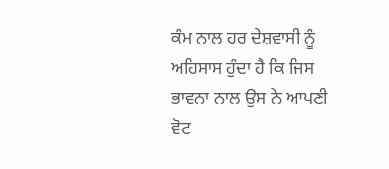ਕੰਮ ਨਾਲ ਹਰ ਦੇਸ਼ਵਾਸੀ ਨੂੰ ਅਹਿਸਾਸ ਹੁੰਦਾ ਹੈ ਕਿ ਜਿਸ ਭਾਵਨਾ ਨਾਲ ਉਸ ਨੇ ਆਪਣੀ ਵੋਟ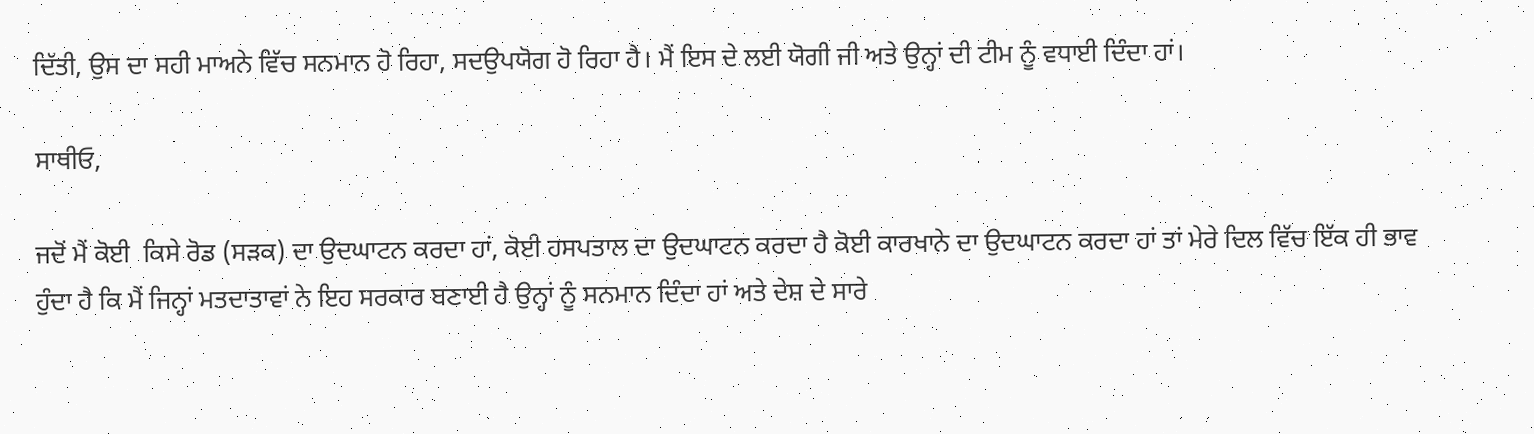ਦਿੱਤੀ, ਉਸ ਦਾ ਸਹੀ ਮਾਅਨੇ ਵਿੱਚ ਸਨਮਾਨ ਹੋ ਰਿਹਾ, ਸਦਉਪਯੋਗ ਹੋ ਰਿਹਾ ਹੈ। ਮੈਂ ਇਸ ਦੇ ਲਈ ਯੋਗੀ ਜੀ ਅਤੇ ਉਨ੍ਹਾਂ ਦੀ ਟੀਮ ਨੂੰ ਵਧਾਈ ਦਿੰਦਾ ਹਾਂ।

ਸਾਥੀਓ,

ਜਦੋਂ ਮੈਂ ਕੋਈ  ਕਿਸੇ ਰੋਡ (ਸੜਕ) ਦਾ ਉਦਘਾਟਨ ਕਰਦਾ ਹਾਂ, ਕੋਈ ਹਸਪਤਾਲ ਦਾ ਉਦਘਾਟਨ ਕਰਦਾ ਹੈ ਕੋਈ ਕਾਰਖਾਨੇ ਦਾ ਉਦਘਾਟਨ ਕਰਦਾ ਹਾਂ ਤਾਂ ਮੇਰੇ ਦਿਲ ਵਿੱਚ ਇੱਕ ਹੀ ਭਾਵ ਹੁੰਦਾ ਹੈ ਕਿ ਮੈਂ ਜਿਨ੍ਹਾਂ ਮਤਦਾਤਾਵਾਂ ਨੇ ਇਹ ਸਰਕਾਰ ਬਣਾਈ ਹੈ ਉਨ੍ਹਾਂ ਨੂੰ ਸਨਮਾਨ ਦਿੰਦਾ ਹਾਂ ਅਤੇ ਦੇਸ਼ ਦੇ ਸਾਰੇ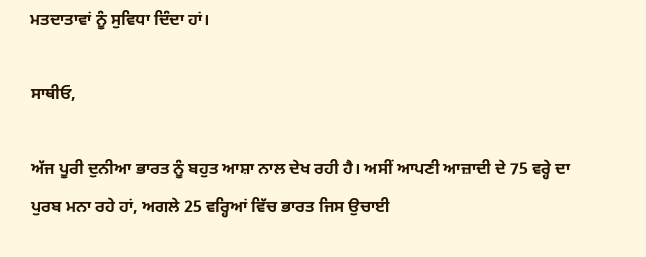ਮਤਦਾਤਾਵਾਂ ਨੂੰ ਸੁਵਿਧਾ ਦਿੰਦਾ ਹਾਂ।

ਸਾਥੀਓ,

ਅੱਜ ਪੂਰੀ ਦੁਨੀਆ ਭਾਰਤ ਨੂੰ ਬਹੁਤ ਆਸ਼ਾ ਨਾਲ ਦੇਖ ਰਹੀ ਹੈ। ਅਸੀਂ ਆਪਣੀ ਆਜ਼ਾਦੀ ਦੇ 75 ਵਰ੍ਹੇ ਦਾ ਪੁਰਬ ਮਨਾ ਰਹੇ ਹਾਂ, ਅਗਲੇ 25 ਵਰ੍ਹਿਆਂ ਵਿੱਚ ਭਾਰਤ ਜਿਸ ਉਚਾਈ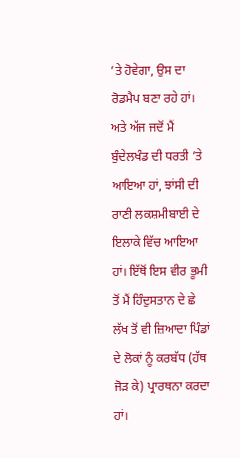’ਤੇ ਹੋਵੇਗਾ, ਉਸ ਦਾ ਰੋਡਮੈਪ ਬਣਾ ਰਹੇ ਹਾਂ। ਅਤੇ ਅੱਜ ਜਦੋਂ ਮੈਂ ਬੁੰਦੇਲਖੰਡ ਦੀ ਧਰਤੀ ’ਤੇ ਆਇਆ ਹਾਂ, ਝਾਂਸੀ ਦੀ ਰਾਣੀ ਲਕਸ਼ਮੀਬਾਈ ਦੇ ਇਲਾਕੇ ਵਿੱਚ ਆਇਆ ਹਾਂ। ਇੱਥੋਂ ਇਸ ਵੀਰ ਭੂਮੀ ਤੋਂ ਮੈਂ ਹਿੰਦੁਸਤਾਨ ਦੇ ਛੇ ਲੱਖ ਤੋਂ ਵੀ ਜ਼ਿਆਦਾ ਪਿੰਡਾਂ ਦੇ ਲੋਕਾਂ ਨੂੰ ਕਰਬੱਧ (ਹੱਥ ਜੋੜ ਕੇ) ਪ੍ਰਾਰਥਨਾ ਕਰਦਾ ਹਾਂ।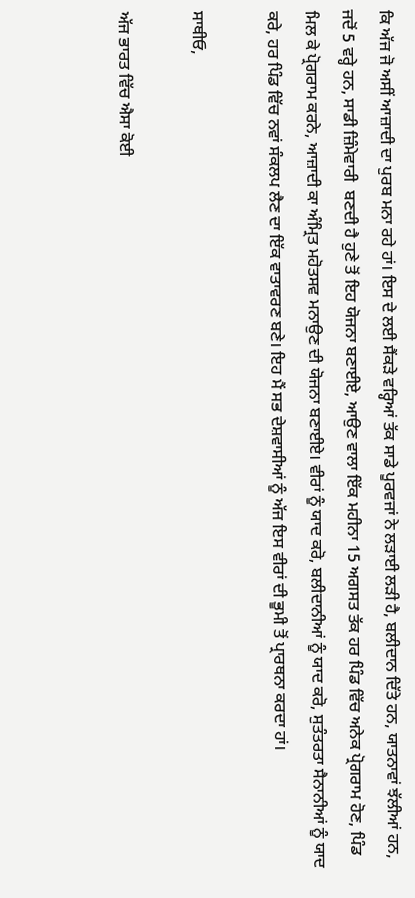ਕਿ ਅੱਜ ਜੋ ਅਸੀਂ ਆਜ਼ਾਦੀ ਦਾ ਪੁਰਬ ਮਨਾ ਰਹੇ ਹਾਂ। ਇਸ ਦੇ ਲਈ ਸੈਂਕੜੇ ਵਰ੍ਹਿਆਂ ਤੱਕ ਸਾਡੇ ਪੂਰਵਜਾਂ ਨੇ ਲੜਾਈ ਲੜੀ ਹੈ, ਬਲੀਦਾਨ ਦਿੱਤੇ ਹਨ, ਯਾਤਨਾਵਾਂ ਝੱਲੀਆਂ ਹਨ, ਜਦੋਂ 5 ਵਰ੍ਹੇ ਹਨ, ਸਾਡੀ ਜ਼ਿੰਮੇਵਾਰੀ  ਬਣਦੀ ਹੈ ਹੁਣੇ ਤੋਂ ਇਹ ਯੋਜਨਾ ਬਣਾਈਏ, ਆਉਣ ਵਾਲਾ ਇੱਕ ਮਹੀਨਾ 15 ਅਗਸਤ ਤੱਕ ਹਰ ਪਿੰਡ ਵਿੱਚ ਅਨੇਕ ਪ੍ਰੋਗਰਾਮ ਹੋਣ, ਪਿੰਡ ਮਿਲ ਕੇ ਪ੍ਰੋਗਰਾਮ ਕਰਨੇ, ਆਜ਼ਾਦੀ ਕਾ ਅੰਮ੍ਰਿਤ ਮਹੋਤਸਵ ਮਨਾਉਣ ਦੀ ਯੋਜਨਾ ਬਣਾਈਏ। ਵੀਰਾਂ ਨੂੰ ਯਾਦ ਕਰੋ, ਬਲੀਦਾਨੀਆਂ ਨੂੰ ਯਾਦ ਕਰੋ, ਸੁਤੰਤਰਤਾ ਸੈਨਾਨੀਆਂ ਨੂੰ ਯਾਦ ਕਰੇ, ਹਰ ਪਿੰਡ ਵਿੱਚ ਨਵਾਂ ਸੰਕਲਪ ਲੈਣ ਦਾ ਇੱਕ ਵਾਤਾਵਰਣ ਬਣੇ। ਇਹ ਮੈਂ ਸਭ ਦੇਸ਼ਵਾਸੀਆਂ ਨੂੰ ਅੱਜ ਇਸ ਵੀਰਾਂ ਦੀ ਭੂਮੀ ਤੋਂ ਪ੍ਰਾਰਥਨਾ ਕਰਦਾ ਹਾਂ।

ਸਾਥੀਓ,

ਅੱਜ ਭਾਰਤ ਵਿੱਚ ਐਸਾ ਕੋਈ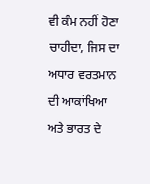ਵੀ ਕੰਮ ਨਹੀਂ ਹੋਣਾ ਚਾਹੀਦਾ, ਜਿਸ ਦਾ ਅਧਾਰ ਵਰਤਮਾਨ ਦੀ ਆਕਾਂਖਿਆ  ਅਤੇ ਭਾਰਤ ਦੇ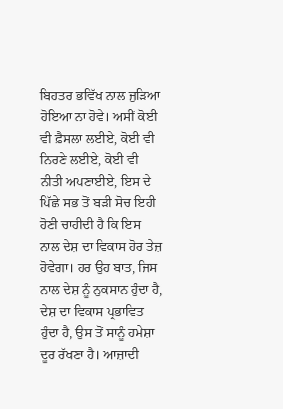ਬਿਹਤਰ ਭਵਿੱਖ ਨਾਲ ਜੁੜਿਆ ਹੋਇਆ ਨਾ ਹੋਵੇ। ਅਸੀਂ ਕੋਈ ਵੀ ਫ਼ੈਸਲਾ ਲਈਏ, ਕੋਈ ਵੀ ਨਿਰਣੇ ਲਈਏ, ਕੋਈ ਵੀ ਨੀਤੀ ਅਪਣਾਈਏ, ਇਸ ਦੇ ਪਿੱਛੇ ਸਭ ਤੋਂ ਬੜੀ ਸੋਚ ਇਹੀ ਹੋਣੀ ਚਾਹੀਦੀ ਹੈ ਕਿ ਇਸ ਨਾਲ ਦੇਸ਼ ਦਾ ਵਿਕਾਸ ਹੋਰ ਤੇਜ਼ ਹੋਵੇਗਾ। ਹਰ ਉਹ ਬਾਤ, ਜਿਸ ਨਾਲ ਦੇਸ਼ ਨੂੰ ਨੁਕਸਾਨ ਹੁੰਦਾ ਹੈ, ਦੇਸ਼ ਦਾ ਵਿਕਾਸ ਪ੍ਰਭਾਵਿਤ ਹੁੰਦਾ ਹੈ, ਉਸ ਤੋਂ ਸਾਨੂੰ ਹਮੇਸ਼ਾ ਦੂਰ ਰੱਖਣਾ ਹੈ। ਆਜ਼ਾਦੀ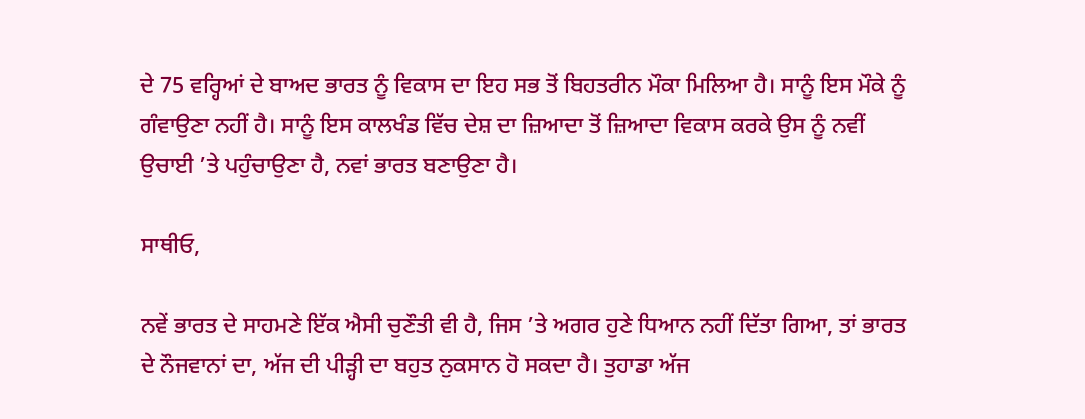ਦੇ 75 ਵਰ੍ਹਿਆਂ ਦੇ ਬਾਅਦ ਭਾਰਤ ਨੂੰ ਵਿਕਾਸ ਦਾ ਇਹ ਸਭ ਤੋਂ ਬਿਹਤਰੀਨ ਮੌਕਾ ਮਿਲਿਆ ਹੈ। ਸਾਨੂੰ ਇਸ ਮੌਕੇ ਨੂੰ ਗੰਵਾਉਣਾ ਨਹੀਂ ਹੈ। ਸਾਨੂੰ ਇਸ ਕਾਲਖੰਡ ਵਿੱਚ ਦੇਸ਼ ਦਾ ਜ਼ਿਆਦਾ ਤੋਂ ਜ਼ਿਆਦਾ ਵਿਕਾਸ ਕਰਕੇ ਉਸ ਨੂੰ ਨਵੀਂ ਉਚਾਈ ’ਤੇ ਪਹੁੰਚਾਉਣਾ ਹੈ, ਨਵਾਂ ਭਾਰਤ ਬਣਾਉਣਾ ਹੈ।

ਸਾਥੀਓ,

ਨਵੇਂ ਭਾਰਤ ਦੇ ਸਾਹਮਣੇ ਇੱਕ ਐਸੀ ਚੁਣੌਤੀ ਵੀ ਹੈ, ਜਿਸ ’ਤੇ ਅਗਰ ਹੁਣੇ ਧਿਆਨ ਨਹੀਂ ਦਿੱਤਾ ਗਿਆ, ਤਾਂ ਭਾਰਤ ਦੇ ਨੌਜਵਾਨਾਂ ਦਾ, ਅੱਜ ਦੀ ਪੀੜ੍ਹੀ ਦਾ ਬਹੁਤ ਨੁਕਸਾਨ ਹੋ ਸਕਦਾ ਹੈ। ਤੁਹਾਡਾ ਅੱਜ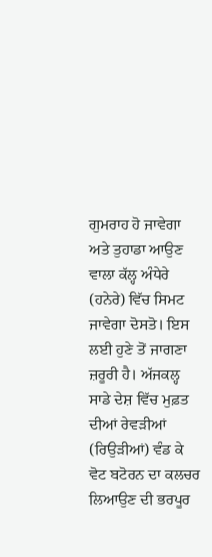ਗੁਮਰਾਹ ਹੋ ਜਾਵੇਗਾ ਅਤੇ ਤੁਹਾਡਾ ਆਉਣ ਵਾਲਾ ਕੱਲ੍ਹ ਅੰਧੇਰੇ (ਹਨੇਰੇ) ਵਿੱਚ ਸਿਮਟ ਜਾਵੇਗਾ ਦੋਸਤੋ। ਇਸ ਲਈ ਹੁਣੇ ਤੋਂ ਜਾਗਣਾ ਜ਼ਰੂਰੀ ਹੈ। ਅੱਜਕਲ੍ਹ ਸਾਡੇ ਦੇਸ਼ ਵਿੱਚ ਮੁਫ਼ਤ ਦੀਆਂ ਰੇਵੜੀਆਂ (ਰਿਉੜੀਆਂ) ਵੰਡ ਕੇ ਵੋਟ ਬਟੋਰਨ ਦਾ ਕਲਚਰ ਲਿਆਉਣ ਦੀ ਭਰਪੂਰ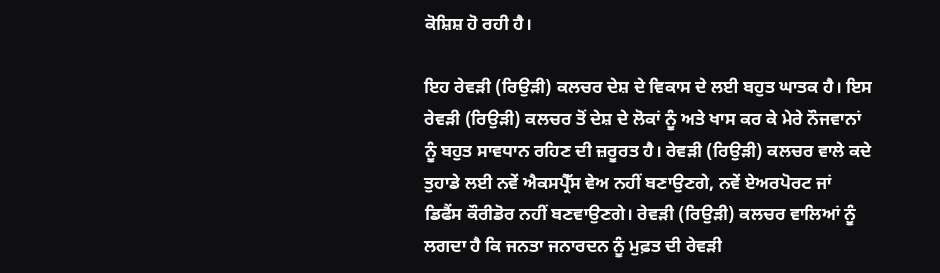ਕੋਸ਼ਿਸ਼ ਹੋ ਰਹੀ ਹੈ।

ਇਹ ਰੇਵੜੀ (ਰਿਉੜੀ) ਕਲਚਰ ਦੇਸ਼ ਦੇ ਵਿਕਾਸ ਦੇ ਲਈ ਬਹੁਤ ਘਾਤਕ ਹੈ। ਇਸ ਰੇਵੜੀ (ਰਿਉੜੀ) ਕਲਚਰ ਤੋਂ ਦੇਸ਼ ਦੇ ਲੋਕਾਂ ਨੂੰ ਅਤੇ ਖਾਸ ਕਰ ਕੇ ਮੇਰੇ ਨੌਜਵਾਨਾਂ ਨੂੰ ਬਹੁਤ ਸਾਵਧਾਨ ਰਹਿਣ ਦੀ ਜ਼ਰੂਰਤ ਹੈ। ਰੇਵੜੀ (ਰਿਉੜੀ) ਕਲਚਰ ਵਾਲੇ ਕਦੇ ਤੁਹਾਡੇ ਲਈ ਨਵੇਂ ਐਕਸਪ੍ਰੈੱਸ ਵੇਅ ਨਹੀਂ ਬਣਾਉਣਗੇ, ਨਵੇਂ ਏਅਰਪੋਰਟ ਜਾਂ ਡਿਫੈਂਸ ਕੌਰੀਡੋਰ ਨਹੀਂ ਬਣਵਾਉਣਗੇ। ਰੇਵੜੀ (ਰਿਉੜੀ) ਕਲਚਰ ਵਾਲਿਆਂ ਨੂੰ ਲਗਦਾ ਹੈ ਕਿ ਜਨਤਾ ਜਨਾਰਦਨ ਨੂੰ ਮੁਫ਼ਤ ਦੀ ਰੇਵੜੀ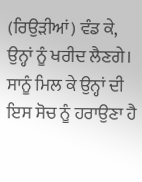(ਰਿਉੜੀਆਂ) ਵੰਡ ਕੇ, ਉਨ੍ਹਾਂ ਨੂੰ ਖਰੀਦ ਲੈਣਗੇ। ਸਾਨੂੰ ਮਿਲ ਕੇ ਉਨ੍ਹਾਂ ਦੀ ਇਸ ਸੋਚ ਨੂੰ ਹਰਾਉਣਾ ਹੈ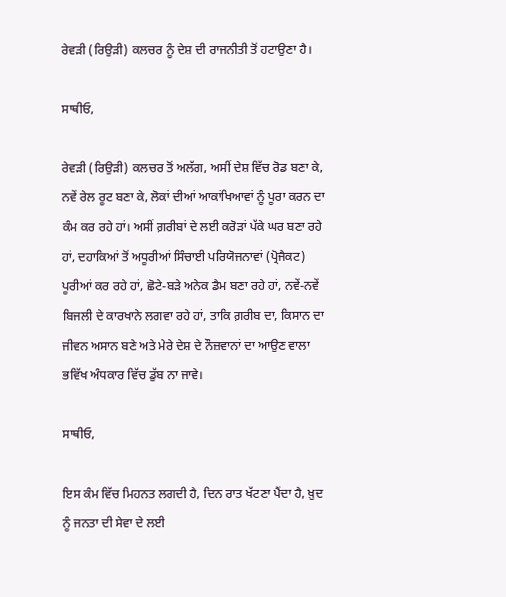ਰੇਵੜੀ (ਰਿਉੜੀ) ਕਲਚਰ ਨੂੰ ਦੇਸ਼ ਦੀ ਰਾਜਨੀਤੀ ਤੋਂ ਹਟਾਉਣਾ ਹੈ।

ਸਾਥੀਓ,

ਰੇਵੜੀ (ਰਿਉੜੀ) ਕਲਚਰ ਤੋਂ ਅਲੱਗ, ਅਸੀਂ ਦੇਸ਼ ਵਿੱਚ ਰੋਡ ਬਣਾ ਕੇ, ਨਵੇਂ ਰੇਲ ਰੂਟ ਬਣਾ ਕੇ, ਲੋਕਾਂ ਦੀਆਂ ਆਕਾਂਖਿਆਵਾਂ ਨੂੰ ਪੂਰਾ ਕਰਨ ਦਾ ਕੰਮ ਕਰ ਰਹੇ ਹਾਂ। ਅਸੀਂ ਗ਼ਰੀਬਾਂ ਦੇ ਲਈ ਕਰੋੜਾਂ ਪੱਕੇ ਘਰ ਬਣਾ ਰਹੇ ਹਾਂ, ਦਹਾਕਿਆਂ ਤੋਂ ਅਧੂਰੀਆਂ ਸਿੰਚਾਈ ਪਰਿਯੋਜਨਾਵਾਂ (ਪ੍ਰੋਜੈਕਟ) ਪੂਰੀਆਂ ਕਰ ਰਹੇ ਹਾਂ, ਛੋਟੇ-ਬੜੇ ਅਨੇਕ ਡੈਮ ਬਣਾ ਰਹੇ ਹਾਂ, ਨਵੇਂ-ਨਵੇਂ ਬਿਜਲੀ ਦੇ ਕਾਰਖਾਨੇ ਲਗਵਾ ਰਹੇ ਹਾਂ, ਤਾਕਿ ਗ਼ਰੀਬ ਦਾ, ਕਿਸਾਨ ਦਾ ਜੀਵਨ ਅਸਾਨ ਬਣੇ ਅਤੇ ਮੇਰੇ ਦੇਸ਼ ਦੇ ਨੌਜ਼ਵਾਨਾਂ ਦਾ ਆਉਣ ਵਾਲਾ ਭਵਿੱਖ ਅੰਧਕਾਰ ਵਿੱਚ ਡੁੱਬ ਨਾ ਜਾਵੇ।

ਸਾਥੀਓ,

ਇਸ ਕੰਮ ਵਿੱਚ ਮਿਹਨਤ ਲਗਦੀ ਹੈ, ਦਿਨ ਰਾਤ ਖੱਟਣਾ ਪੈਂਦਾ ਹੈ, ਖ਼ੁਦ ਨੂੰ ਜਨਤਾ ਦੀ ਸੇਵਾ ਦੇ ਲਈ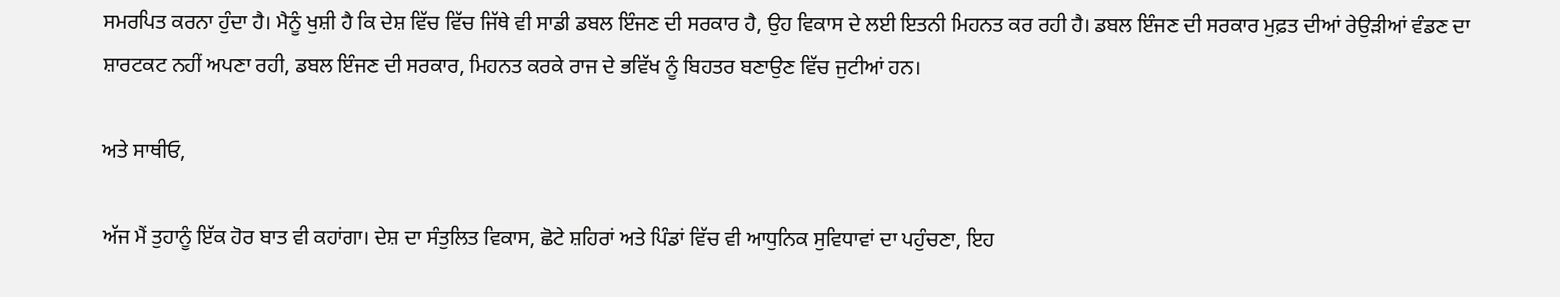ਸਮਰਪਿਤ ਕਰਨਾ ਹੁੰਦਾ ਹੈ। ਮੈਨੂੰ ਖੁਸ਼ੀ ਹੈ ਕਿ ਦੇਸ਼ ਵਿੱਚ ਵਿੱਚ ਜਿੱਥੇ ਵੀ ਸਾਡੀ ਡਬਲ ਇੰਜਣ ਦੀ ਸਰਕਾਰ ਹੈ, ਉਹ ਵਿਕਾਸ ਦੇ ਲਈ ਇਤਨੀ ਮਿਹਨਤ ਕਰ ਰਹੀ ਹੈ। ਡਬਲ ਇੰਜਣ ਦੀ ਸਰਕਾਰ ਮੁਫ਼ਤ ਦੀਆਂ ਰੇਉੜੀਆਂ ਵੰਡਣ ਦਾ ਸ਼ਾਰਟਕਟ ਨਹੀਂ ਅਪਣਾ ਰਹੀ, ਡਬਲ ਇੰਜਣ ਦੀ ਸਰਕਾਰ, ਮਿਹਨਤ ਕਰਕੇ ਰਾਜ ਦੇ ਭਵਿੱਖ ਨੂੰ ਬਿਹਤਰ ਬਣਾਉਣ ਵਿੱਚ ਜੁਟੀਆਂ ਹਨ।

ਅਤੇ ਸਾਥੀਓ,

ਅੱਜ ਮੈਂ ਤੁਹਾਨੂੰ ਇੱਕ ਹੋਰ ਬਾਤ ਵੀ ਕਹਾਂਗਾ। ਦੇਸ਼ ਦਾ ਸੰਤੁਲਿਤ ਵਿਕਾਸ, ਛੋਟੇ ਸ਼ਹਿਰਾਂ ਅਤੇ ਪਿੰਡਾਂ ਵਿੱਚ ਵੀ ਆਧੁਨਿਕ ਸੁਵਿਧਾਵਾਂ ਦਾ ਪਹੁੰਚਣਾ, ਇਹ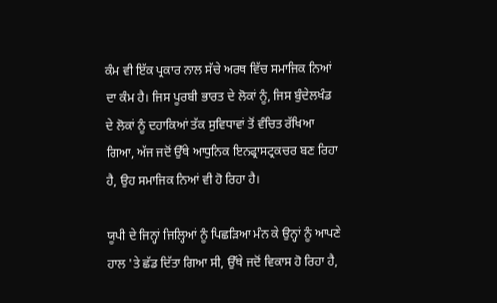ਕੰਮ ਵੀ ਇੱਕ ਪ੍ਰਕਾਰ ਨਾਲ ਸੱਚੇ ਅਰਥ ਵਿੱਚ ਸਮਾਜਿਕ ਨਿਆਂ ਦਾ ਕੰਮ ਹੈ। ਜਿਸ ਪੂਰਬੀ ਭਾਰਤ ਦੇ ਲੋਕਾਂ ਨੂੰ, ਜਿਸ ਬੁੰਦੇਲਖੰਡ ਦੇ ਲੋਕਾਂ ਨੂੰ ਦਹਾਕਿਆਂ ਤੱਕ ਸੁਵਿਧਾਵਾਂ ਤੋਂ ਵੰਚਿਤ ਰੱਖਿਆ ਗਿਆ, ਅੱਜ ਜਦੋਂ ਉੱਥੇ ਆਧੁਨਿਕ ਇਨਫ੍ਰਾਸਟ੍ਰਕਚਰ ਬਣ ਰਿਹਾ ਹੈ, ਉਹ ਸਮਾਜਿਕ ਨਿਆਂ ਵੀ ਹੋ ਰਿਹਾ ਹੈ।

ਯੂਪੀ ਦੇ ਜਿਨ੍ਹਾਂ ਜਿਲ੍ਹਿਆਂ ਨੂੰ ਪਿਛੜਿਆ ਮੰਨ ਕੇ ਉਨ੍ਹਾਂ ਨੂੰ ਆਪਣੇ ਹਾਲ 'ਤੇ ਛੱਡ ਦਿੱਤਾ ਗਿਆ ਸੀ, ਉੱਥੇ ਜਦੋਂ ਵਿਕਾਸ ਹੋ ਰਿਹਾ ਹੈ,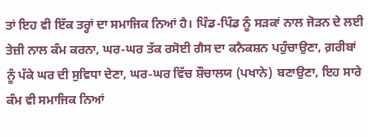ਤਾਂ ਇਹ ਵੀ ਇੱਕ ਤਰ੍ਹਾਂ ਦਾ ਸਮਾਜਿਕ ਨਿਆਂ ਹੈ। ਪਿੰਡ-ਪਿੰਡ ਨੂੰ ਸੜਕਾਂ ਨਾਲ ਜੋੜਨ ਦੇ ਲਈ ਤੇਜ਼ੀ ਨਾਲ ਕੰਮ ਕਰਨਾ, ਘਰ-ਘਰ ਤੱਕ ਰਸੋਈ ਗੈਸ ਦਾ ਕਨੈਕਸ਼ਨ ਪਹੁੰਚਾਉਣਾ, ਗ਼ਰੀਬਾਂ ਨੂੰ ਪੱਕੇ ਘਰ ਦੀ ਸੁਵਿਧਾ ਦੇਣਾ, ਘਰ-ਘਰ ਵਿੱਚ ਸ਼ੌਚਾਲਯ (ਪਖਾਨੇ) ਬਣਾਉਣਾ, ਇਹ ਸਾਰੇ ਕੰਮ ਵੀ ਸਮਾਜਿਕ ਨਿਆਂ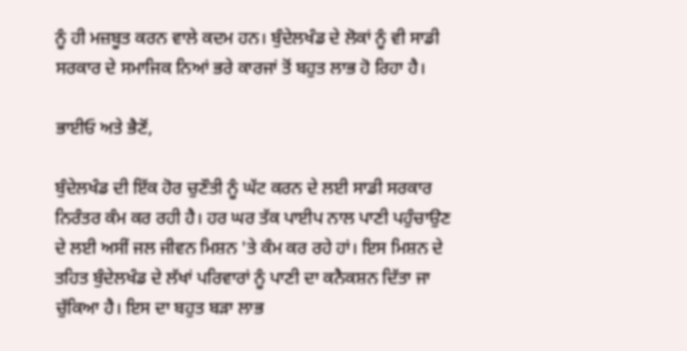ਨੂੰ ਹੀ ਮਜ਼ਬੂਤ ਕਰਨ ਵਾਲੇ ਕਦਮ ਹਨ। ਬੁੰਦੇਲਖੰਡ ਦੇ ਲੋਕਾਂ ਨੂੰ ਵੀ ਸਾਡੀ ਸਰਕਾਰ ਦੇ ਸਮਾਜਿਕ ਨਿਆਂ ਭਰੇ ਕਾਰਜਾਂ ਤੋਂ ਬਹੁਤ ਲਾਭ ਹੋ ਰਿਹਾ ਹੈ।

ਭਾਈਓ ਅਤੇ ਭੈਣੋਂ,

ਬੁੰਦੇਲਖੰਡ ਦੀ ਇੱਕ ਹੋਰ ਚੁਣੌਤੀ ਨੂੰ ਘੱਟ ਕਰਨ ਦੇ ਲਈ ਸਾਡੀ ਸਰਕਾਰ ਨਿਰੰਤਰ ਕੰਮ ਕਰ ਰਹੀ ਹੈ। ਹਰ ਘਰ ਤੱਕ ਪਾਈਪ ਨਾਲ ਪਾਣੀ ਪਹੁੰਚਾਉਣ ਦੇ ਲਈ ਅਸੀਂ ਜਲ ਜੀਵਨ ਮਿਸ਼ਨ 'ਤੇ ਕੰਮ ਕਰ ਰਹੇ ਹਾਂ। ਇਸ ਮਿਸ਼ਨ ਦੇ ਤਹਿਤ ਬੁੰਦੇਲਖੰਡ ਦੇ ਲੱਖਾਂ ਪਰਿਵਾਰਾਂ ਨੂੰ ਪਾਣੀ ਦਾ ਕਨੈਕਸ਼ਨ ਦਿੱਤਾ ਜਾ ਚੁੱਕਿਆ ਹੈ। ਇਸ ਦਾ ਬਹੁਤ ਬੜਾ ਲਾਭ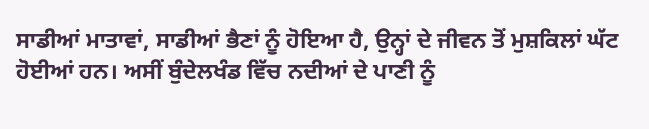ਸਾਡੀਆਂ ਮਾਤਾਵਾਂ, ਸਾਡੀਆਂ ਭੈਣਾਂ ਨੂੰ ਹੋਇਆ ਹੈ, ਉਨ੍ਹਾਂ ਦੇ ਜੀਵਨ ਤੋਂ ਮੁਸ਼ਕਿਲਾਂ ਘੱਟ ਹੋਈਆਂ ਹਨ। ਅਸੀਂ ਬੁੰਦੇਲਖੰਡ ਵਿੱਚ ਨਦੀਆਂ ਦੇ ਪਾਣੀ ਨੂੰ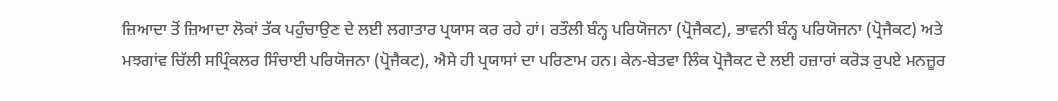ਜ਼ਿਆਦਾ ਤੋਂ ਜ਼ਿਆਦਾ ਲੋਕਾਂ ਤੱਕ ਪਹੁੰਚਾਉਣ ਦੇ ਲਈ ਲਗਾਤਾਰ ਪ੍ਰਯਾਸ ਕਰ ਰਹੇ ਹਾਂ। ਰਤੌਲੀ ਬੰਨ੍ਹ ਪਰਿਯੋਜਨਾ (ਪ੍ਰੋਜੈਕਟ), ਭਾਵਨੀ ਬੰਨ੍ਹ ਪਰਿਯੋਜਨਾ (ਪ੍ਰੋਜੈਕਟ) ਅਤੇ ਮਝਗਾਂਵ ਚਿੱਲੀ ਸਪ੍ਰਿੰਕਲਰ ਸਿੰਚਾਈ ਪਰਿਯੋਜਨਾ (ਪ੍ਰੋਜੈਕਟ), ਐਸੇ ਹੀ ਪ੍ਰਯਾਸਾਂ ਦਾ ਪਰਿਣਾਮ ਹਨ। ਕੇਨ-ਬੇਤਵਾ ਲਿੰਕ ਪ੍ਰੋਜੈਕਟ ਦੇ ਲਈ ਹਜ਼ਾਰਾਂ ਕਰੋੜ ਰੁਪਏ ਮਨਜ਼ੂਰ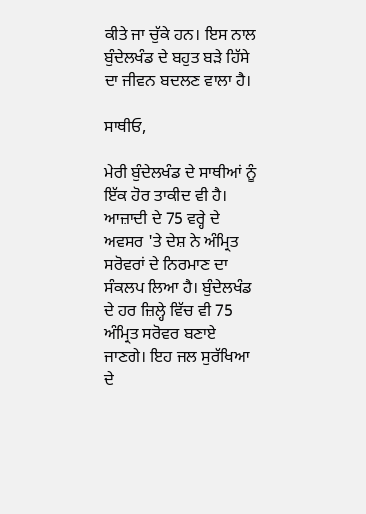ਕੀਤੇ ਜਾ ਚੁੱਕੇ ਹਨ। ਇਸ ਨਾਲ ਬੁੰਦੇਲਖੰਡ ਦੇ ਬਹੁਤ ਬੜੇ ਹਿੱਸੇ ਦਾ ਜੀਵਨ ਬਦਲਣ ਵਾਲਾ ਹੈ।

ਸਾਥੀਓ,

ਮੇਰੀ ਬੁੰਦੇਲਖੰਡ ਦੇ ਸਾਥੀਆਂ ਨੂੰ ਇੱਕ ਹੋਰ ਤਾਕੀਦ ਵੀ ਹੈ। ਆਜ਼ਾਦੀ ਦੇ 75 ਵਰ੍ਹੇ ਦੇ ਅਵਸਰ 'ਤੇ ਦੇਸ਼ ਨੇ ਅੰਮ੍ਰਿਤ ਸਰੋਵਰਾਂ ਦੇ ਨਿਰਮਾਣ ਦਾ ਸੰਕਲਪ ਲਿਆ ਹੈ। ਬੁੰਦੇਲਖੰਡ ਦੇ ਹਰ ਜ਼ਿਲ੍ਹੇ ਵਿੱਚ ਵੀ 75 ਅੰਮ੍ਰਿਤ ਸਰੋਵਰ ਬਣਾਏ ਜਾਣਗੇ। ਇਹ ਜਲ ਸੁਰੱਖਿਆ ਦੇ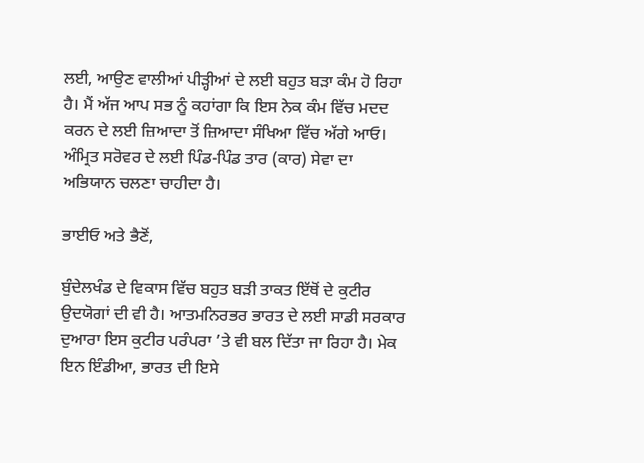ਲਈ, ਆਉਣ ਵਾਲੀਆਂ ਪੀੜ੍ਹੀਆਂ ਦੇ ਲਈ ਬਹੁਤ ਬੜਾ ਕੰਮ ਹੋ ਰਿਹਾ ਹੈ। ਮੈਂ ਅੱਜ ਆਪ ਸਭ ਨੂੰ ਕਹਾਂਗਾ ਕਿ ਇਸ ਨੇਕ ਕੰਮ ਵਿੱਚ ਮਦਦ ਕਰਨ ਦੇ ਲਈ ਜ਼ਿਆਦਾ ਤੋਂ ਜ਼ਿਆਦਾ ਸੰਖਿਆ ਵਿੱਚ ਅੱਗੇ ਆਓ। ਅੰਮ੍ਰਿਤ ਸਰੋਵਰ ਦੇ ਲਈ ਪਿੰਡ-ਪਿੰਡ ਤਾਰ (ਕਾਰ) ਸੇਵਾ ਦਾ ਅਭਿਯਾਨ ਚਲਣਾ ਚਾਹੀਦਾ ਹੈ।

ਭਾਈਓ ਅਤੇ ਭੈਣੋਂ,

ਬੁੰਦੇਲਖੰਡ ਦੇ ਵਿਕਾਸ ਵਿੱਚ ਬਹੁਤ ਬੜੀ ਤਾਕਤ ਇੱਥੋਂ ਦੇ ਕੁਟੀਰ ਉਦਯੋਗਾਂ ਦੀ ਵੀ ਹੈ। ਆਤਮਨਿਰਭਰ ਭਾਰਤ ਦੇ ਲਈ ਸਾਡੀ ਸਰਕਾਰ ਦੁਆਰਾ ਇਸ ਕੁਟੀਰ ਪਰੰਪਰਾ ’ਤੇ ਵੀ ਬਲ ਦਿੱਤਾ ਜਾ ਰਿਹਾ ਹੈ। ਮੇਕ ਇਨ ਇੰਡੀਆ, ਭਾਰਤ ਦੀ ਇਸੇ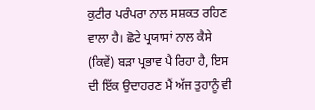ਕੁਟੀਰ ਪਰੰਪਰਾ ਨਾਲ ਸਸ਼ਕਤ ਰਹਿਣ ਵਾਲਾ ਹੈ। ਛੋਟੇ ਪ੍ਰਯਾਸਾਂ ਨਾਲ ਕੈਸੇ (ਕਿਵੇਂ) ਬੜਾ ਪ੍ਰਭਾਵ ਪੈ ਰਿਹਾ ਹੈ, ਇਸ ਦੀ ਇੱਕ ਉਦਾਹਰਣ ਮੈਂ ਅੱਜ ਤੁਹਾਨੂੰ ਵੀ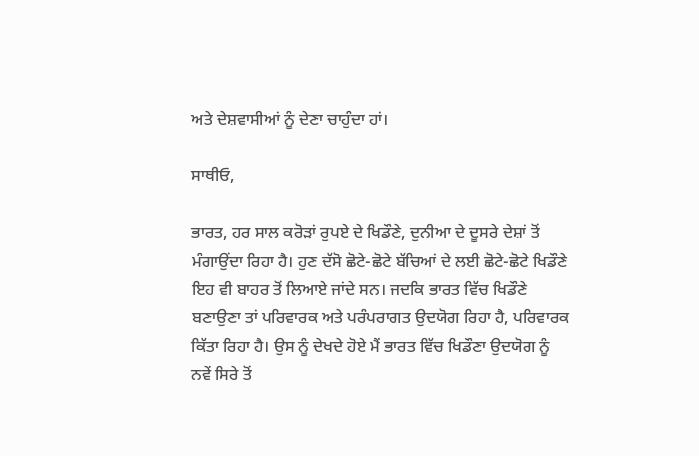ਅਤੇ ਦੇਸ਼ਵਾਸੀਆਂ ਨੂੰ ਦੇਣਾ ਚਾਹੁੰਦਾ ਹਾਂ।

ਸਾਥੀਓ,

ਭਾਰਤ, ਹਰ ਸਾਲ ਕਰੋੜਾਂ ਰੁਪਏ ਦੇ ਖਿਡੌਣੇ, ਦੁਨੀਆ ਦੇ ਦੂਸਰੇ ਦੇਸ਼ਾਂ ਤੋਂ ਮੰਗਾਉਂਦਾ ਰਿਹਾ ਹੈ। ਹੁਣ ਦੱਸੋ ਛੋਟੇ-ਛੋਟੇ ਬੱਚਿਆਂ ਦੇ ਲਈ ਛੋਟੇ-ਛੋਟੇ ਖਿਡੌਣੇ ਇਹ ਵੀ ਬਾਹਰ ਤੋਂ ਲਿਆਏ ਜਾਂਦੇ ਸਨ। ਜਦਕਿ ਭਾਰਤ ਵਿੱਚ ਖਿਡੌਣੇ ਬਣਾਉਣਾ ਤਾਂ ਪਰਿਵਾਰਕ ਅਤੇ ਪਰੰਪਰਾਗਤ ਉਦਯੋਗ ਰਿਹਾ ਹੈ, ਪਰਿਵਾਰਕ ਕਿੱਤਾ ਰਿਹਾ ਹੈ। ਉਸ ਨੂੰ ਦੇਖਦੇ ਹੋਏ ਮੈਂ ਭਾਰਤ ਵਿੱਚ ਖਿਡੌਣਾ ਉਦਯੋਗ ਨੂੰ ਨਵੇਂ ਸਿਰੇ ਤੋਂ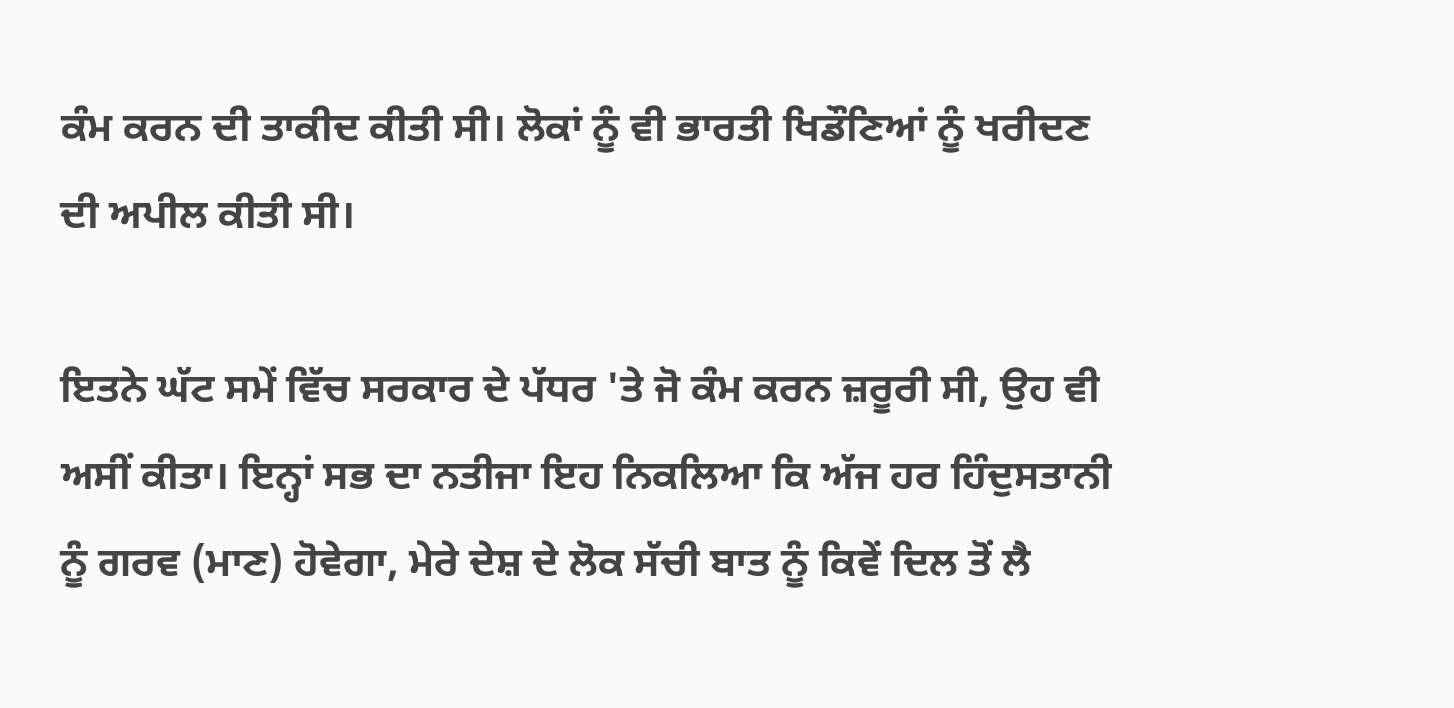ਕੰਮ ਕਰਨ ਦੀ ਤਾਕੀਦ ਕੀਤੀ ਸੀ। ਲੋਕਾਂ ਨੂੰ ਵੀ ਭਾਰਤੀ ਖਿਡੌਣਿਆਂ ਨੂੰ ਖਰੀਦਣ ਦੀ ਅਪੀਲ ਕੀਤੀ ਸੀ।

ਇਤਨੇ ਘੱਟ ਸਮੇਂ ਵਿੱਚ ਸਰਕਾਰ ਦੇ ਪੱਧਰ 'ਤੇ ਜੋ ਕੰਮ ਕਰਨ ਜ਼ਰੂਰੀ ਸੀ, ਉਹ ਵੀ ਅਸੀਂ ਕੀਤਾ। ਇਨ੍ਹਾਂ ਸਭ ਦਾ ਨਤੀਜਾ ਇਹ ਨਿਕਲਿਆ ਕਿ ਅੱਜ ਹਰ ਹਿੰਦੁਸਤਾਨੀ ਨੂੰ ਗਰਵ (ਮਾਣ) ਹੋਵੇਗਾ, ਮੇਰੇ ਦੇਸ਼ ਦੇ ਲੋਕ ਸੱਚੀ ਬਾਤ ਨੂੰ ਕਿਵੇਂ ਦਿਲ ਤੋਂ ਲੈ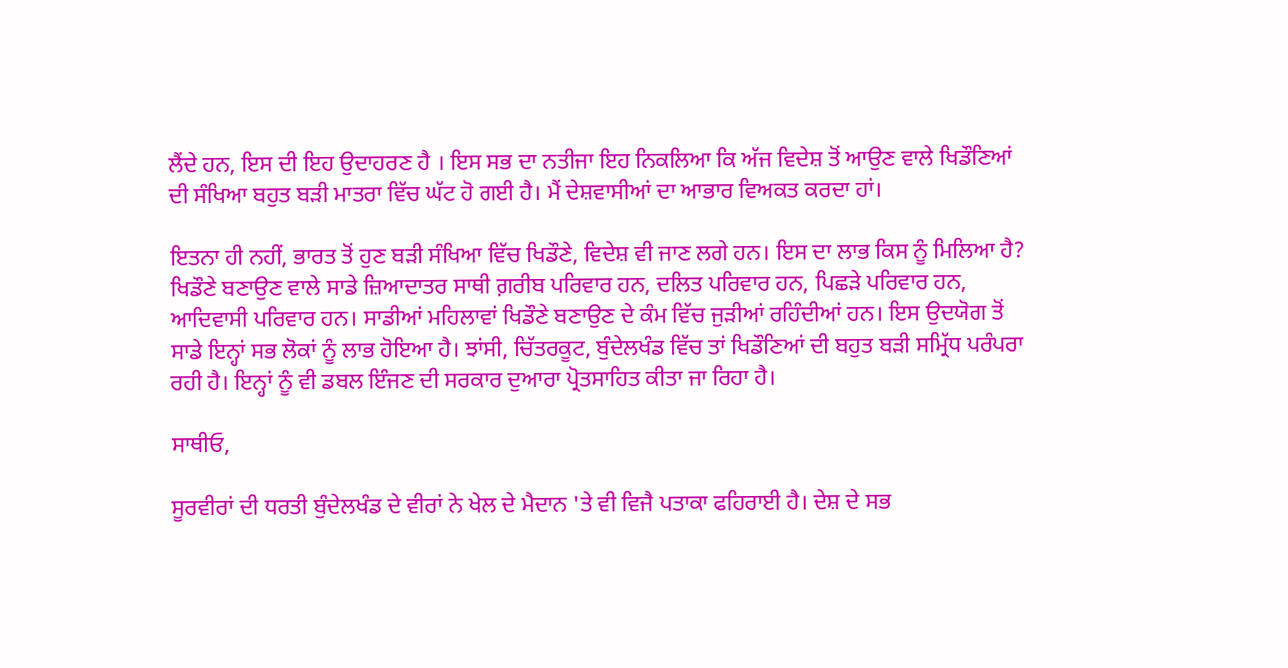ਲੈਂਦੇ ਹਨ, ਇਸ ਦੀ ਇਹ ਉਦਾਹਰਣ ਹੈ । ਇਸ ਸਭ ਦਾ ਨਤੀਜਾ ਇਹ ਨਿਕਲਿਆ ਕਿ ਅੱਜ ਵਿਦੇਸ਼ ਤੋਂ ਆਉਣ ਵਾਲੇ ਖਿਡੌਣਿਆਂ ਦੀ ਸੰਖਿਆ ਬਹੁਤ ਬੜੀ ਮਾਤਰਾ ਵਿੱਚ ਘੱਟ ਹੋ ਗਈ ਹੈ। ਮੈਂ ਦੇਸ਼ਵਾਸੀਆਂ ਦਾ ਆਭਾਰ ਵਿਅਕਤ ਕਰਦਾ ਹਾਂ।

ਇਤਨਾ ਹੀ ਨਹੀਂ, ਭਾਰਤ ਤੋਂ ਹੁਣ ਬੜੀ ਸੰਖਿਆ ਵਿੱਚ ਖਿਡੌਣੇ, ਵਿਦੇਸ਼ ਵੀ ਜਾਣ ਲਗੇ ਹਨ। ਇਸ ਦਾ ਲਾਭ ਕਿਸ ਨੂੰ ਮਿਲਿਆ ਹੈ? ਖਿਡੌਣੇ ਬਣਾਉਣ ਵਾਲੇ ਸਾਡੇ ਜ਼ਿਆਦਾਤਰ ਸਾਥੀ ਗ਼ਰੀਬ ਪਰਿਵਾਰ ਹਨ, ਦਲਿਤ ਪਰਿਵਾਰ ਹਨ, ਪਿਛੜੇ ਪਰਿਵਾਰ ਹਨ, ਆਦਿਵਾਸੀ ਪਰਿਵਾਰ ਹਨ। ਸਾਡੀਆਂ ਮਹਿਲਾਵਾਂ ਖਿਡੌਣੇ ਬਣਾਉਣ ਦੇ ਕੰਮ ਵਿੱਚ ਜੁੜੀਆਂ ਰਹਿੰਦੀਆਂ ਹਨ। ਇਸ ਉਦਯੋਗ ਤੋਂ ਸਾਡੇ ਇਨ੍ਹਾਂ ਸਭ ਲੋਕਾਂ ਨੂੰ ਲਾਭ ਹੋਇਆ ਹੈ। ਝਾਂਸੀ, ਚਿੱਤਰਕੂਟ, ਬੁੰਦੇਲਖੰਡ ਵਿੱਚ ਤਾਂ ਖਿਡੌਣਿਆਂ ਦੀ ਬਹੁਤ ਬੜੀ ਸਮ੍ਰਿੱਧ ਪਰੰਪਰਾ ਰਹੀ ਹੈ। ਇਨ੍ਹਾਂ ਨੂੰ ਵੀ ਡਬਲ ਇੰਜਣ ਦੀ ਸਰਕਾਰ ਦੁਆਰਾ ਪ੍ਰੋਤਸਾਹਿਤ ਕੀਤਾ ਜਾ ਰਿਹਾ ਹੈ।

ਸਾਥੀਓ,

ਸੂਰਵੀਰਾਂ ਦੀ ਧਰਤੀ ਬੁੰਦੇਲਖੰਡ ਦੇ ਵੀਰਾਂ ਨੇ ਖੇਲ ਦੇ ਮੈਦਾਨ 'ਤੇ ਵੀ ਵਿਜੈ ਪਤਾਕਾ ਫਹਿਰਾਈ ਹੈ। ਦੇਸ਼ ਦੇ ਸਭ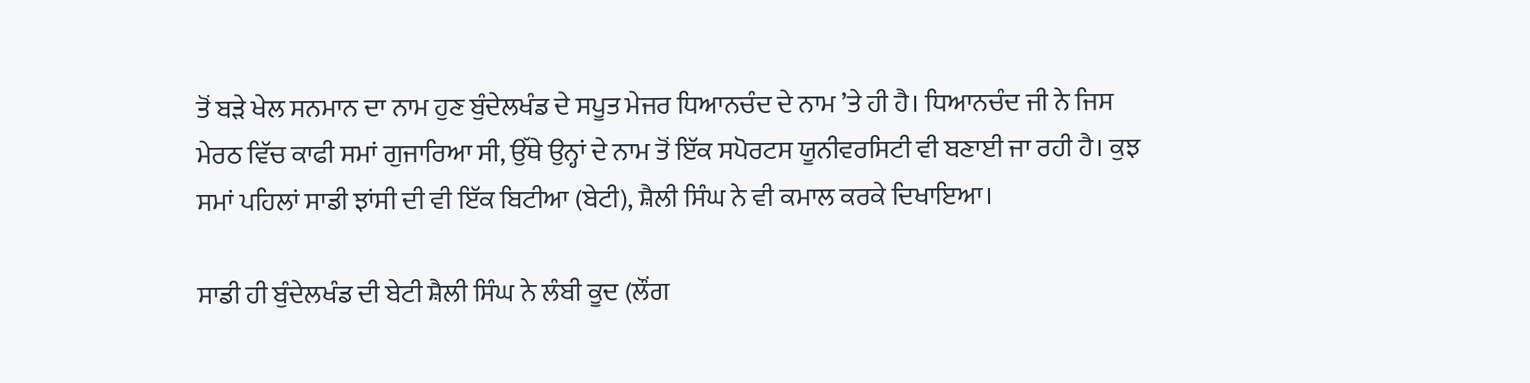ਤੋਂ ਬੜੇ ਖੇਲ ਸਨਮਾਨ ਦਾ ਨਾਮ ਹੁਣ ਬੁੰਦੇਲਖੰਡ ਦੇ ਸਪੂਤ ਮੇਜਰ ਧਿਆਨਚੰਦ ਦੇ ਨਾਮ ’ਤੇ ਹੀ ਹੈ। ਧਿਆਨਚੰਦ ਜੀ ਨੇ ਜਿਸ ਮੇਰਠ ਵਿੱਚ ਕਾਫੀ ਸਮਾਂ ਗੁਜਾਰਿਆ ਸੀ, ਉੱਥੇ ਉਨ੍ਹਾਂ ਦੇ ਨਾਮ ਤੋਂ ਇੱਕ ਸਪੋਰਟਸ ਯੂਨੀਵਰਸਿਟੀ ਵੀ ਬਣਾਈ ਜਾ ਰਹੀ ਹੈ। ਕੁਝ ਸਮਾਂ ਪਹਿਲਾਂ ਸਾਡੀ ਝਾਂਸੀ ਦੀ ਵੀ ਇੱਕ ਬਿਟੀਆ (ਬੇਟੀ), ਸ਼ੈਲੀ ਸਿੰਘ ਨੇ ਵੀ ਕਮਾਲ ਕਰਕੇ ਦਿਖਾਇਆ।

ਸਾਡੀ ਹੀ ਬੁੰਦੇਲਖੰਡ ਦੀ ਬੇਟੀ ਸ਼ੈਲੀ ਸਿੰਘ ਨੇ ਲੰਬੀ ਕੂਦ (ਲੌਂਗ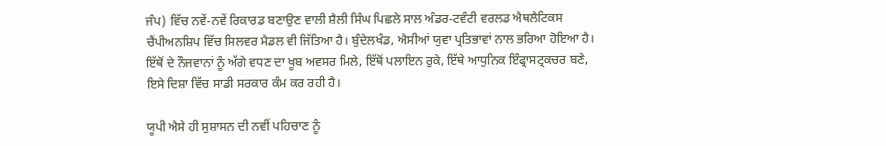ਜੰਪ) ਵਿੱਚ ਨਵੇਂ-ਨਵੇਂ ਰਿਕਾਰਡ ਬਣਾਉਣ ਵਾਲੀ ਸ਼ੈਲੀ ਸਿੰਘ ਪਿਛਲੇ ਸਾਲ ਅੰਡਰ-ਟਵੰਟੀ ਵਰਲਡ ਐਥਲੈਟਿਕਸ ਚੈਂਪੀਅਨਸ਼ਿਪ ਵਿੱਚ ਸਿਲਵਰ ਮੈਡਲ ਵੀ ਜਿੱਤਿਆ ਹੈ। ਬੁੰਦੇਲਖੰਡ, ਐਸੀਆਂ ਯੁਵਾ ਪ੍ਰਤਿਭਾਵਾਂ ਨਾਲ ਭਰਿਆ ਹੋਇਆ ਹੈ। ਇੱਥੋਂ ਦੇ ਨੌਜਵਾਨਾਂ ਨੂੰ ਅੱਗੇ ਵਧਣ ਦਾ ਖੂਬ ਅਵਸਰ ਮਿਲੇ, ਇੱਥੋਂ ਪਲਾਇਨ ਰੁਕੇ, ਇੱਥੇ ਆਧੁਨਿਕ ਇੰਫ੍ਰਾਸਟ੍ਰਕਚਰ ਬਣੇ, ਇਸੇ ਦਿਸ਼ਾ ਵਿੱਚ ਸਾਡੀ ਸਰਕਾਰ ਕੰਮ ਕਰ ਰਹੀ ਹੈ।

ਯੂਪੀ ਐਸੇ ਹੀ ਸੁਸ਼ਾਸਨ ਦੀ ਨਵੀਂ ਪਹਿਚਾਣ ਨੂੰ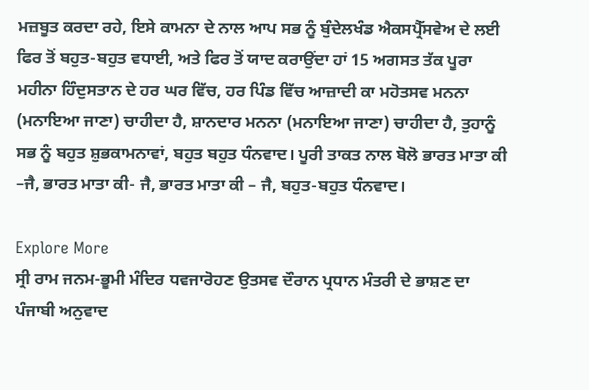ਮਜ਼ਬੂਤ ਕਰਦਾ ਰਹੇ, ਇਸੇ ਕਾਮਨਾ ਦੇ ਨਾਲ ਆਪ ਸਭ ਨੂੰ ਬੁੰਦੇਲਖੰਡ ਐਕਸਪ੍ਰੈੱਸਵੇਅ ਦੇ ਲਈ ਫਿਰ ਤੋਂ ਬਹੁਤ-ਬਹੁਤ ਵਧਾਈ, ਅਤੇ ਫਿਰ ਤੋਂ ਯਾਦ ਕਰਾਉਂਦਾ ਹਾਂ 15 ਅਗਸਤ ਤੱਕ ਪੂਰਾ ਮਹੀਨਾ ਹਿੰਦੁਸਤਾਨ ਦੇ ਹਰ ਘਰ ਵਿੱਚ, ਹਰ ਪਿੰਡ ਵਿੱਚ ਆਜ਼ਾਦੀ ਕਾ ਮਹੋਤਸਵ ਮਨਨਾ (ਮਨਾਇਆ ਜਾਣਾ) ਚਾਹੀਦਾ ਹੈ, ਸ਼ਾਨਦਾਰ ਮਨਨਾ (ਮਨਾਇਆ ਜਾਣਾ) ਚਾਹੀਦਾ ਹੈ, ਤੁਹਾਨੂੰ ਸਭ ਨੂੰ ਬਹੁਤ ਸ਼ੁਭਕਾਮਨਾਵਾਂ, ਬਹੁਤ ਬਹੁਤ ਧੰਨਵਾਦ। ਪੂਰੀ ਤਾਕਤ ਨਾਲ ਬੋਲੋ ਭਾਰਤ ਮਾਤਾ ਕੀ –ਜੈ, ਭਾਰਤ ਮਾਤਾ ਕੀ- ਜੈ, ਭਾਰਤ ਮਾਤਾ ਕੀ – ਜੈ, ਬਹੁਤ-ਬਹੁਤ ਧੰਨਵਾਦ।

Explore More
ਸ੍ਰੀ ਰਾਮ ਜਨਮ-ਭੂਮੀ ਮੰਦਿਰ ਧਵਜਾਰੋਹਣ ਉਤਸਵ ਦੌਰਾਨ ਪ੍ਰਧਾਨ ਮੰਤਰੀ ਦੇ ਭਾਸ਼ਣ ਦਾ ਪੰਜਾਬੀ ਅਨੁਵਾਦ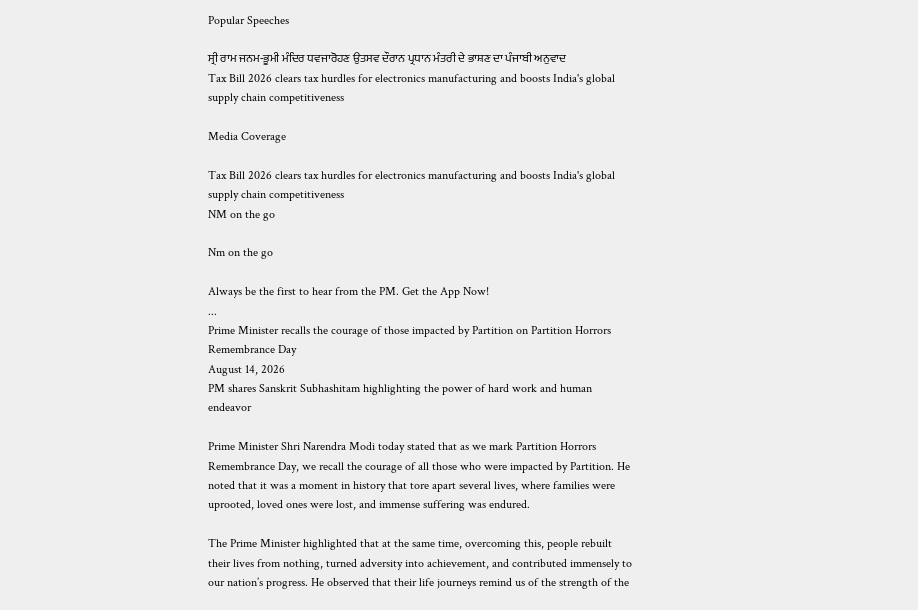Popular Speeches

ਸ੍ਰੀ ਰਾਮ ਜਨਮ-ਭੂਮੀ ਮੰਦਿਰ ਧਵਜਾਰੋਹਣ ਉਤਸਵ ਦੌਰਾਨ ਪ੍ਰਧਾਨ ਮੰਤਰੀ ਦੇ ਭਾਸ਼ਣ ਦਾ ਪੰਜਾਬੀ ਅਨੁਵਾਦ
Tax Bill 2026 clears tax hurdles for electronics manufacturing and boosts India's global supply chain competitiveness

Media Coverage

Tax Bill 2026 clears tax hurdles for electronics manufacturing and boosts India's global supply chain competitiveness
NM on the go

Nm on the go

Always be the first to hear from the PM. Get the App Now!
...
Prime Minister recalls the courage of those impacted by Partition on Partition Horrors Remembrance Day
August 14, 2026
PM shares Sanskrit Subhashitam highlighting the power of hard work and human endeavor

Prime Minister Shri Narendra Modi today stated that as we mark Partition Horrors Remembrance Day, we recall the courage of all those who were impacted by Partition. He noted that it was a moment in history that tore apart several lives, where families were uprooted, loved ones were lost, and immense suffering was endured.

The Prime Minister highlighted that at the same time, overcoming this, people rebuilt their lives from nothing, turned adversity into achievement, and contributed immensely to our nation’s progress. He observed that their life journeys remind us of the strength of the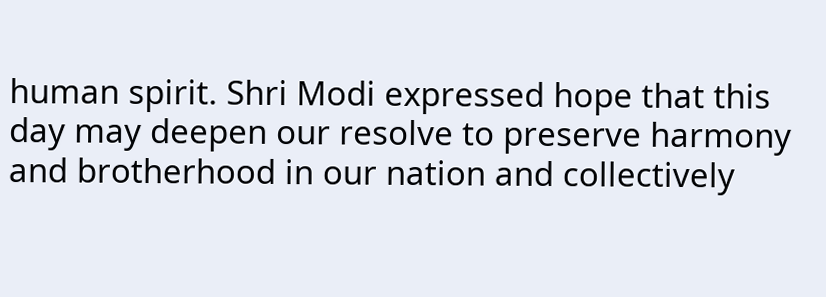human spirit. Shri Modi expressed hope that this day may deepen our resolve to preserve harmony and brotherhood in our nation and collectively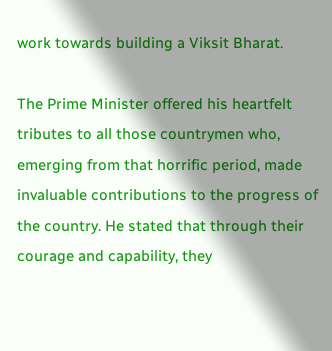work towards building a Viksit Bharat.

The Prime Minister offered his heartfelt tributes to all those countrymen who, emerging from that horrific period, made invaluable contributions to the progress of the country. He stated that through their courage and capability, they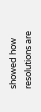showed how resolutions are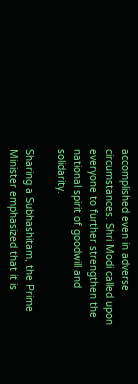accomplished even in adverse circumstances. Shri Modi called upon everyone to further strengthen the national spirit of goodwill and solidarity.

Sharing a Subhashitam, the Prime Minister emphasized that it is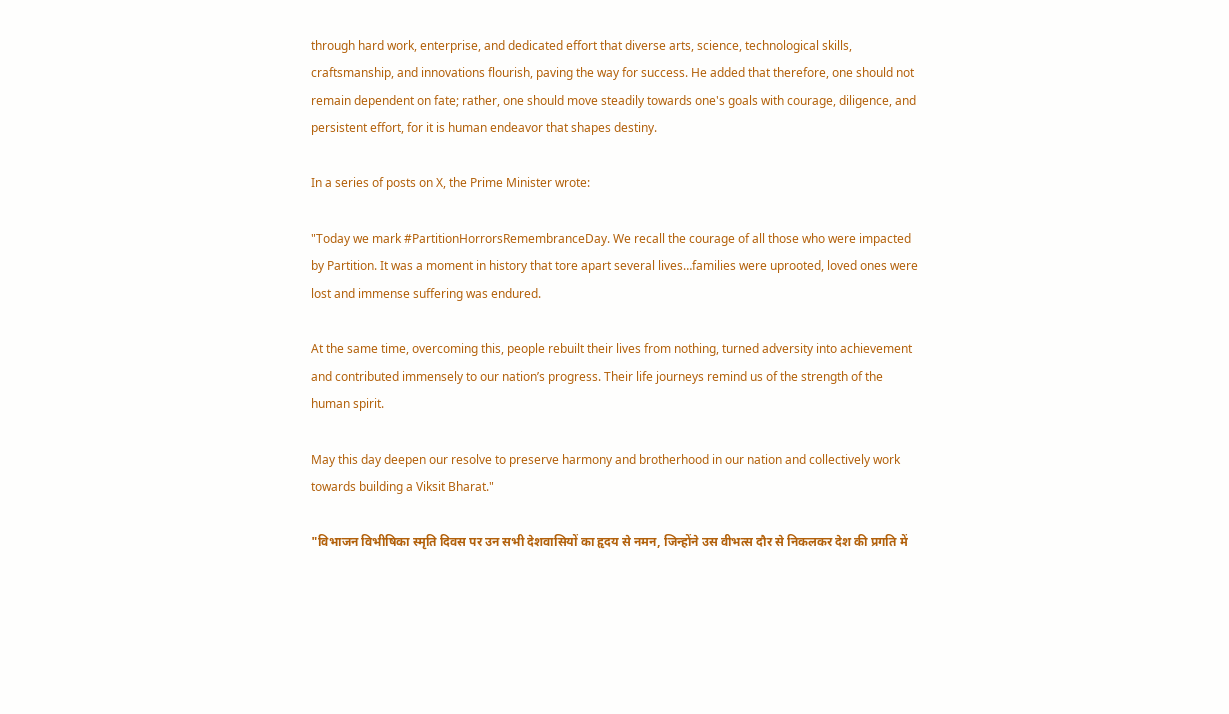through hard work, enterprise, and dedicated effort that diverse arts, science, technological skills, craftsmanship, and innovations flourish, paving the way for success. He added that therefore, one should not remain dependent on fate; rather, one should move steadily towards one's goals with courage, diligence, and persistent effort, for it is human endeavor that shapes destiny.

In a series of posts on X, the Prime Minister wrote:

"Today we mark #PartitionHorrorsRemembranceDay. We recall the courage of all those who were impacted by Partition. It was a moment in history that tore apart several lives…families were uprooted, loved ones were lost and immense suffering was endured.

At the same time, overcoming this, people rebuilt their lives from nothing, turned adversity into achievement and contributed immensely to our nation’s progress. Their life journeys remind us of the strength of the human spirit.

May this day deepen our resolve to preserve harmony and brotherhood in our nation and collectively work towards building a Viksit Bharat."

"विभाजन विभीषिका स्मृति दिवस पर उन सभी देशवासियों का हृदय से नमन, जिन्होंने उस वीभत्स दौर से निकलकर देश की प्रगति में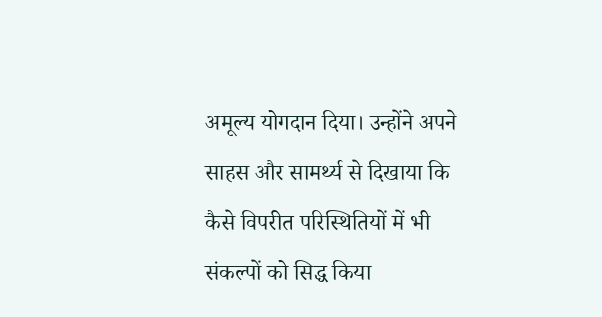अमूल्य योगदान दिया। उन्होंने अपने साहस और सामर्थ्य से दिखाया कि कैसे विपरीत परिस्थितियों में भी संकल्पों को सिद्ध किया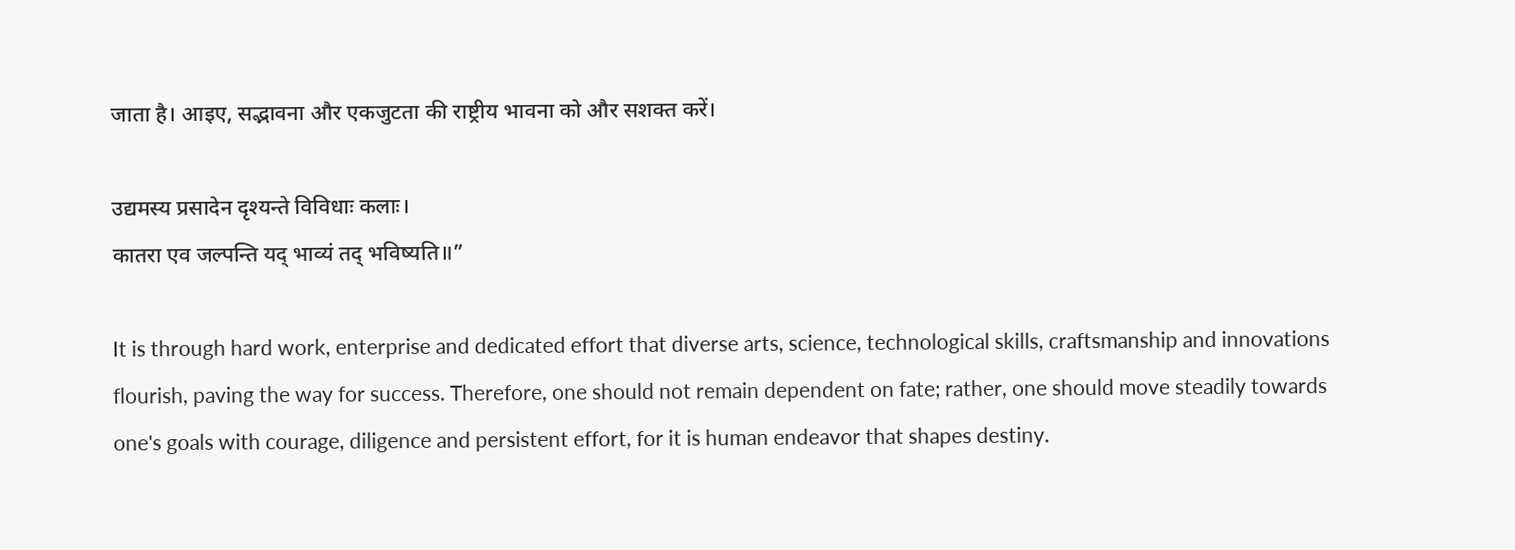जाता है। आइए, सद्भावना और एकजुटता की राष्ट्रीय भावना को और सशक्त करें।

उद्यमस्य प्रसादेन दृश्यन्ते विविधाः कलाः।
कातरा एव जल्पन्ति यद् भाव्यं तद् भविष्यति॥”

It is through hard work, enterprise and dedicated effort that diverse arts, science, technological skills, craftsmanship and innovations flourish, paving the way for success. Therefore, one should not remain dependent on fate; rather, one should move steadily towards one's goals with courage, diligence and persistent effort, for it is human endeavor that shapes destiny.